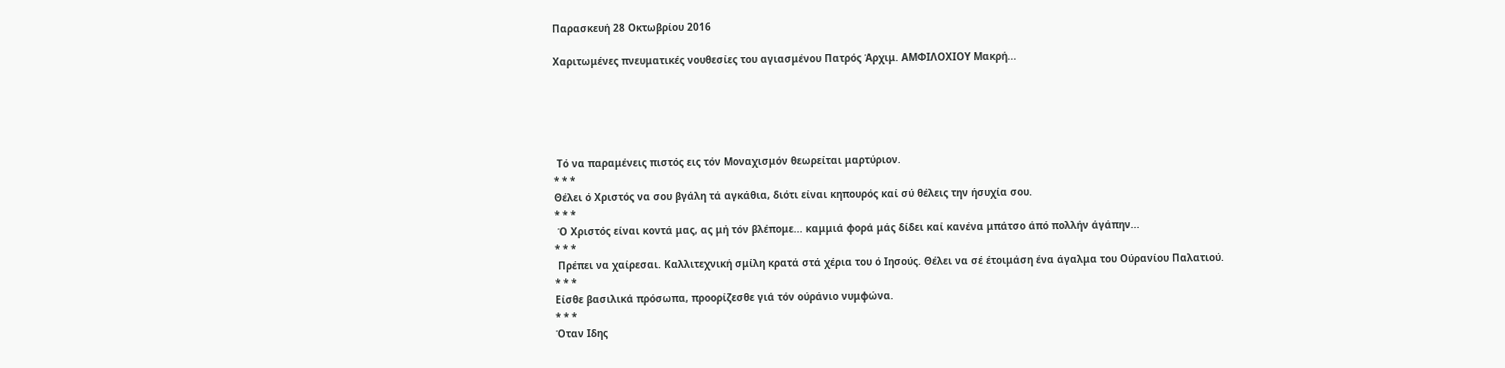Παρασκευή 28 Οκτωβρίου 2016

Χαριτωμένες πνευματικές νουθεσίες του αγιασμένου Πατρός Άρχιμ. ΑΜΦΙΛΟΧΙΟΥ Μακρή...





 Τό να παραμένεις πιστός εις τόν Μοναχισμόν θεωρείται μαρτύριον.
* * *
Θέλει ό Χριστός να σου βγάλη τά αγκάθια, διότι είναι κηπουρός καί σύ θέλεις την ήσυχία σου.
* * *
 Ό Χριστός είναι κοντά μας, ας μή τόν βλέπομε... καμμιά φορά μάς δίδει καί κανένα μπάτσο άπό πολλήν άγάπην...
* * *
 Πρέπει να χαίρεσαι. Καλλιτεχνική σμίλη κρατά στά χέρια του ό Ιησούς. Θέλει να σέ έτοιμάση ένα άγαλμα του Ούρανίου Παλατιού.
* * *
Είσθε βασιλικά πρόσωπα, προορίζεσθε γιά τόν ούράνιο νυμφώνα.
* * *
Όταν Ιδης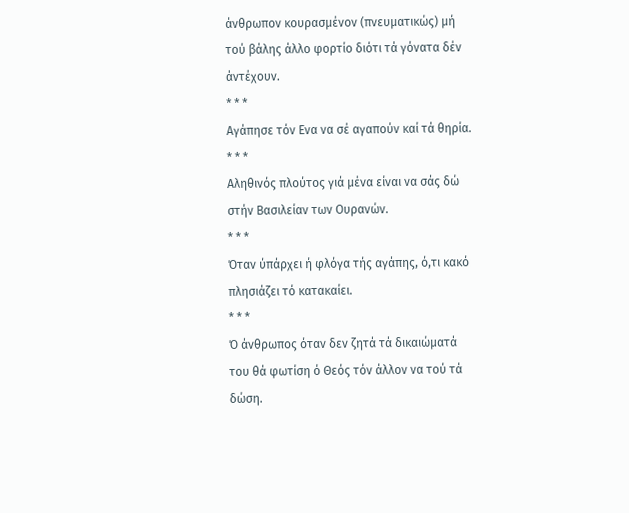άνθρωπον κουρασμένον (πνευματικώς) μή τού βάλης άλλο φορτίο διότι τά γόνατα δέν άντέχουν.
* * *
Αγάπησε τόν Ενα να σέ αγαπούν καί τά θηρία.
* * *
Αληθινός πλούτος γιά μένα είναι να σάς δώ στήν Βασιλείαν των Ουρανών.
* * *
Όταν ύπάρχει ή φλόγα τής αγάπης, ό,τι κακό πλησιάζει τό κατακαίει.
* * *
Ό άνθρωπος όταν δεν ζητά τά δικαιώματά του θά φωτίση ό Θεός τόν άλλον να τού τά δώση.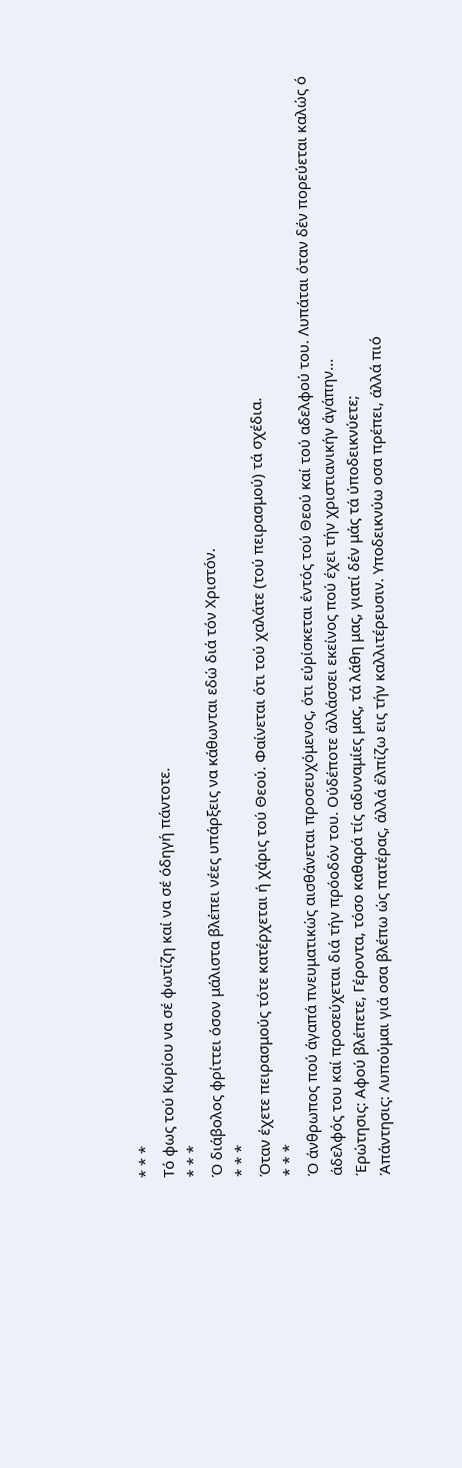* * *
Τό φως τού Κυρίου να σέ φωτίζη καί να σέ όδηγή πάντοτε.
* * *
Ό διάβολος φρίττει όσον μάλιστα βλέπει νέες υπάρξεις να κάθωνται εδώ διά τόν Χριστόν.
* * *
Όταν έχετε πειρασμούς τότε κατέρχεται ή χάρις τού Θεού. Φαίνεται ότι τού χαλάτε (τού πειρασμού) τά σχέδια.
* * *
Ό άνθρωπος πού άγαπά πνευματικώς αισθάνεται προσευχόμενος, ότι εύρίσκεται έντός τού Θεού καί τού αδελφού του. Λυπάται όταν δέν πορεύεται καλώς ό άδελφός του καί προσεύχεται διά τήν πρόοδόν του. Ούδέποτε άλλάσσει εκείνος πού έχει τήν χριστιανικήν άγάπην...
Έρώτησις: Αφού βλέπετε, Γέροντα, τόσο καθαρά τίς αδυναμίες μας, τά λάθη μας, γιατί δέν μάς τά ύποδεικνύετε;
Άπάντησις: Λυπούμαι γιά οσα βλέπω ώς πατέρας, άλλά έλπίζω εις τήν καλλιτέρευσιν. Υποδεικνύω οσα πρέπει, άλλά πιό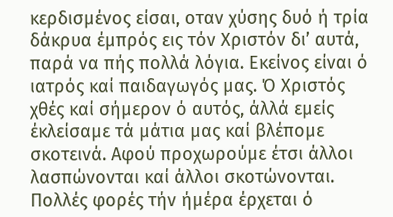κερδισμένος είσαι, οταν χύσης δυό ή τρία δάκρυα έμπρός εις τόν Χριστόν δι’ αυτά, παρά να πής πολλά λόγια. Εκείνος είναι ό ιατρός καί παιδαγωγός μας. Ό Χριστός χθές καί σήμερον ό αυτός, άλλά εμείς έκλείσαμε τά μάτια μας καί βλέπομε σκοτεινά. Αφού προχωρούμε έτσι άλλοι λασπώνονται καί άλλοι σκοτώνονται.
Πολλές φορές τήν ήμέρα έρχεται ό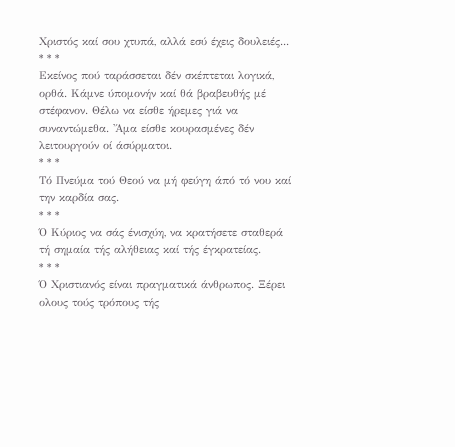Χριστός καί σου χτυπά, αλλά εσύ έχεις δουλειές...
* * *
Εκείνος πού ταράσσεται δέν σκέπτεται λογικά, ορθά. Κάμνε ύπομονήν καί θά βραβευθής μέ στέφανον. Θέλω να είσθε ήρεμες γιά να συναντώμεθα. 'Άμα είσθε κουρασμένες δέν λειτουργούν οί άσύρματοι.
* * *
Τό Πνεύμα τού Θεού να μή φεύγη άπό τό νου καί την καρδία σας.
* * *
Ό Κύριος να σάς ένισχύη, να κρατήσετε σταθερά τή σημαία τής αλήθειας καί τής έγκρατείας.
* * *
Ό Χριστιανός είναι πραγματικά άνθρωπος. Ξέρει ολους τούς τρόπους τής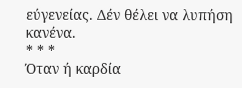εύγενείας. Δέν θέλει να λυπήση κανένα.
* * *
Όταν ή καρδία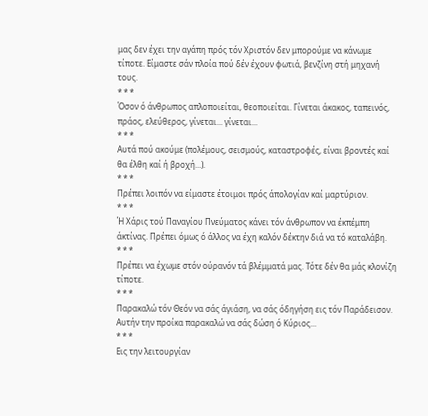μας δεν έχει την αγάπη πρός τόν Χριστόν δεν μπορούμε να κάνωμε τίποτε. Είμαστε σάν πλοία πού δέν έχουν φωτιά, βενζίνη στή μηχανή τους.
* * *
Όσον ό άνθρωπος απλοποιείται, θεοποιείται. Γίνεται άκακος, ταπεινός, πράος, ελεύθερος, γίνεται... γίνεται...
* * *
Αυτά πού ακούμε (πολέμους, σεισμούς, καταστροφές, είναι βροντές καί θα έλθη καί ή βροχή...).
* * *
Πρέπει λοιπόν να είμαστε έτοιμοι πρός άπολογίαν καί μαρτύριον.
* * *
Ή Χάρις τού Παναγίου Πνεύματος κάνει τόν άνθρωπον να έκπέμπη άκτίνας. Πρέπει όμως ό άλλος να έχη καλόν δέκτην διά να τό καταλάβη.
* * *
Πρέπει να έχωμε στόν ούρανόν τά βλέμματά μας. Τότε δέν θα μάς κλονίζη τίποτε.
* * *
Παρακαλώ τόν Θεόν να σάς άγιάση, να σάς όδηγήση εις τόν Παράδεισον. Αυτήν την προίκα παρακαλώ να σάς δώση ό Κύριος...
* * *
Εις την λειτουργίαν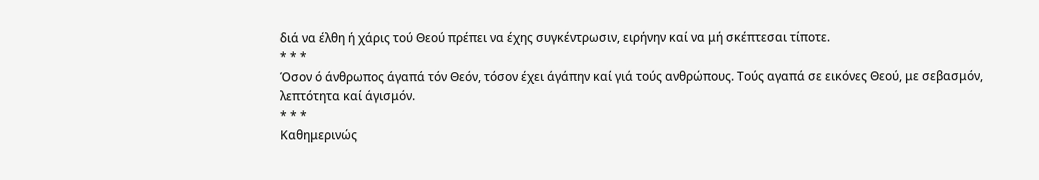διά να έλθη ή χάρις τού Θεού πρέπει να έχης συγκέντρωσιν, ειρήνην καί να μή σκέπτεσαι τίποτε.
* * *
Όσον ό άνθρωπος άγαπά τόν Θεόν, τόσον έχει άγάπην καί γιά τούς ανθρώπους. Τούς αγαπά σε εικόνες Θεού, με σεβασμόν, λεπτότητα καί άγισμόν.
* * *
Καθημερινώς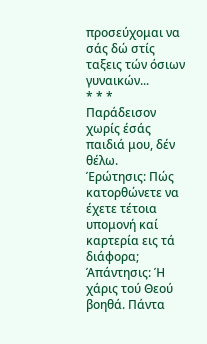προσεύχομαι να σάς δώ στίς ταξεις τών όσιων γυναικών...
* * *
Παράδεισον χωρίς έσάς παιδιά μου, δέν  θέλω.
Έρώτησις: Πώς κατορθώνετε να έχετε τέτοια υπομονή καί καρτερία εις τά διάφορα;
Άπάντησις: Ή χάρις τού Θεού βοηθά. Πάντα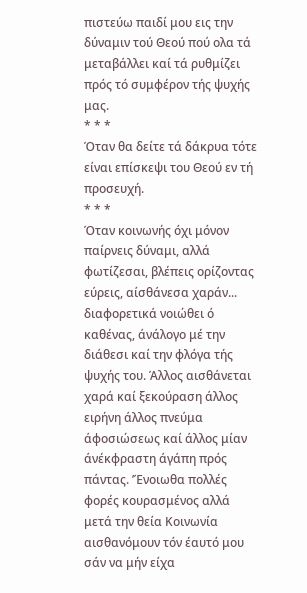πιστεύω παιδί μου εις την δύναμιν τού Θεού πού ολα τά μεταβάλλει καί τά ρυθμίζει πρός τό συμφέρον τής ψυχής μας.
* * *
Όταν θα δείτε τά δάκρυα τότε είναι επίσκεψι του Θεού εν τή προσευχή.
* * *
Όταν κοινωνής όχι μόνον παίρνεις δύναμι, αλλά φωτίζεσαι, βλέπεις ορίζοντας εύρεις, αίσθάνεσα χαράν... διαφορετικά νοιώθει ό καθένας, άνάλογο μέ την διάθεσι καί την φλόγα τής ψυχής του. Άλλος αισθάνεται χαρά καί ξεκούραση άλλος ειρήνη άλλος πνεύμα άφοσιώσεως καί άλλος μίαν άνέκφραστη άγάπη πρός πάντας. ’Ένοιωθα πολλές φορές κουρασμένος αλλά μετά την θεία Κοινωνία αισθανόμουν τόν έαυτό μου σάν να μήν είχα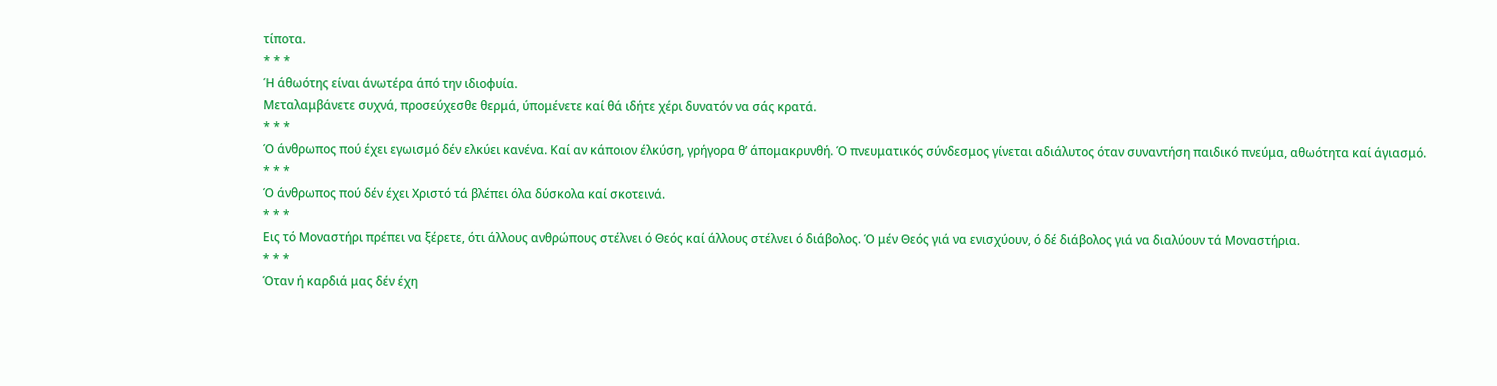τίποτα.
* * *
Ή άθωότης είναι άνωτέρα άπό την ιδιοφυία.
Μεταλαμβάνετε συχνά, προσεύχεσθε θερμά, ύπομένετε καί θά ιδήτε χέρι δυνατόν να σάς κρατά.
* * *
Ό άνθρωπος πού έχει εγωισμό δέν ελκύει κανένα. Καί αν κάποιον έλκύση, γρήγορα θ’ άπομακρυνθή. Ό πνευματικός σύνδεσμος γίνεται αδιάλυτος όταν συναντήση παιδικό πνεύμα, αθωότητα καί άγιασμό.
* * *
Ό άνθρωπος πού δέν έχει Χριστό τά βλέπει όλα δύσκολα καί σκοτεινά.
* * *
Εις τό Μοναστήρι πρέπει να ξέρετε, ότι άλλους ανθρώπους στέλνει ό Θεός καί άλλους στέλνει ό διάβολος. Ό μέν Θεός γιά να ενισχύουν, ό δέ διάβολος γιά να διαλύουν τά Μοναστήρια.
* * *
Όταν ή καρδιά μας δέν έχη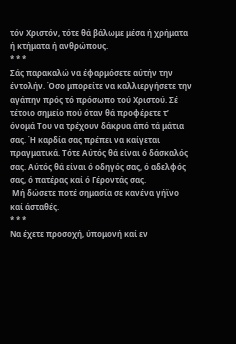τόν Χριστόν, τότε θά βάλωμε μέσα ή χρήματα ή κτήματα ή ανθρώπους.
* * *
Σάς παρακαλώ να έφαρμόσετε αύτήν την έντολήν. Όσο μπορείτε να καλλιεργήσετε την αγάπην πρός τό πρόσωπο τού Χριστού. Σέ τέτοιο σημείο πού όταν θά προφέρετε τ’ όνομά Του να τρέχουν δάκρυα άπό τά μάτια σας. Ή καρδία σας πρέπει να καίγεται πραγματικά. Τότε Αύτός θά είναι ό δάσκαλός σας. Αύτός θά είναι ό οδηγός σας, ό αδελφός σας, ό πατέρας καί ό Γέροντάς σας.
 Μή δώσετε ποτέ σημασία σε κανένα γήϊνο καί άσταθές.
* * *
Να έχετε προσοχή, ύπομονή καί εν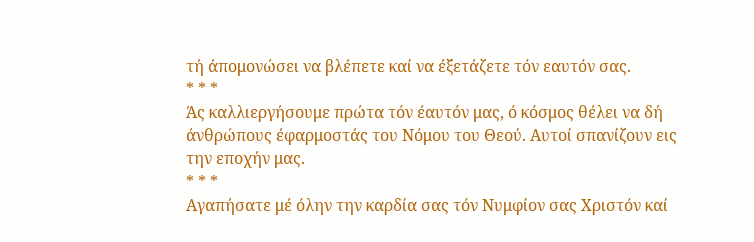τή άπομονώσει να βλέπετε καί να έξετάζετε τόν εαυτόν σας.
* * *
Άς καλλιεργήσουμε πρώτα τόν έαυτόν μας, ό κόσμος θέλει να δή άνθρώπους έφαρμοστάς του Νόμου του Θεού. Αυτοί σπανίζουν εις την εποχήν μας.
* * *
Αγαπήσατε μέ όλην την καρδία σας τόν Νυμφίον σας Χριστόν καί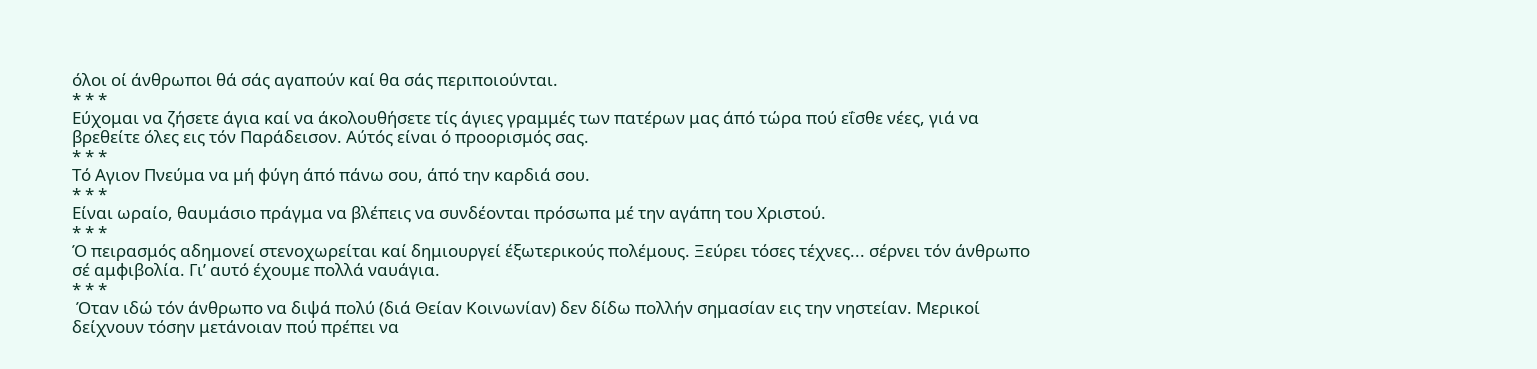όλοι οί άνθρωποι θά σάς αγαπούν καί θα σάς περιποιούνται.
* * *
Εύχομαι να ζήσετε άγια καί να άκολουθήσετε τίς άγιες γραμμές των πατέρων μας άπό τώρα πού εΐσθε νέες, γιά να βρεθείτε όλες εις τόν Παράδεισον. Αύτός είναι ό προορισμός σας.
* * *
Τό Αγιον Πνεύμα να μή φύγη άπό πάνω σου, άπό την καρδιά σου.
* * *
Είναι ωραίο, θαυμάσιο πράγμα να βλέπεις να συνδέονται πρόσωπα μέ την αγάπη του Χριστού.
* * *
Ό πειρασμός αδημονεί στενοχωρείται καί δημιουργεί έξωτερικούς πολέμους. Ξεύρει τόσες τέχνες... σέρνει τόν άνθρωπο σέ αμφιβολία. Γι’ αυτό έχουμε πολλά ναυάγια.
* * *
 Όταν ιδώ τόν άνθρωπο να διψά πολύ (διά Θείαν Κοινωνίαν) δεν δίδω πολλήν σημασίαν εις την νηστείαν. Μερικοί δείχνουν τόσην μετάνοιαν πού πρέπει να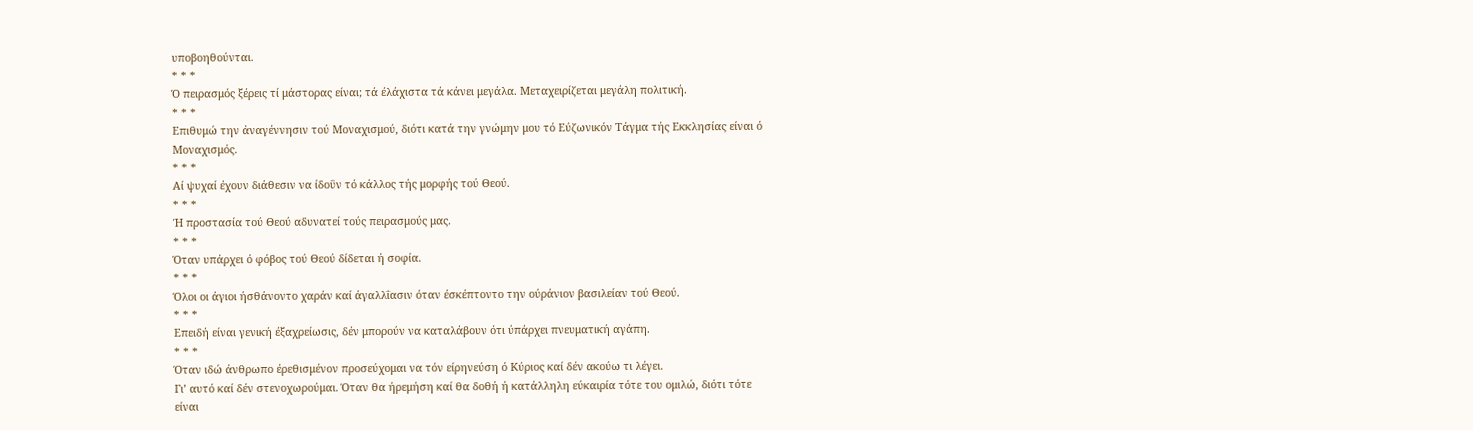υποβοηθούνται.
* * *
Ό πειρασμός ξέρεις τί μάστορας είναι; τά έλάχιστα τά κάνει μεγάλα. Μεταχειρίζεται μεγάλη πολιτική.
* * *
Επιθυμώ την άναγέννησιν τού Μοναχισμού, διότι κατά την γνώμην μου τό Εύζωνικόν Τάγμα τής Εκκλησίας είναι ό Μοναχισμός.
* * *
Αί ψυχαί έχουν διάθεσιν να ίδοΰν τό κάλλος τής μορφής τού Θεού.
* * *
Ή προστασία τού Θεού αδυνατεί τούς πειρασμούς μας.
* * *
Όταν υπάρχει ό φόβος τού Θεού δίδεται ή σοφία.
* * *
Όλοι οι άγιοι ήσθάνοντο χαράν καί άγαλλΐασιν όταν έσκέπτοντο την ούράνιον βασιλείαν τού Θεού.
* * *
Επειδή είναι γενική έξαχρείωσις, δέν μπορούν να καταλάβουν ότι ύπάρχει πνευματική αγάπη.
* * *
Όταν ιδώ άνθρωπο έρεθισμένον προσεύχομαι να τόν είρηνεύση ό Κύριος καί δέν ακούω τι λέγει.
Γι’ αυτό καί δέν στενοχωρούμαι. Όταν θα ήρεμήση καί θα δοθή ή κατάλληλη εύκαιρία τότε του ομιλώ, διότι τότε είναι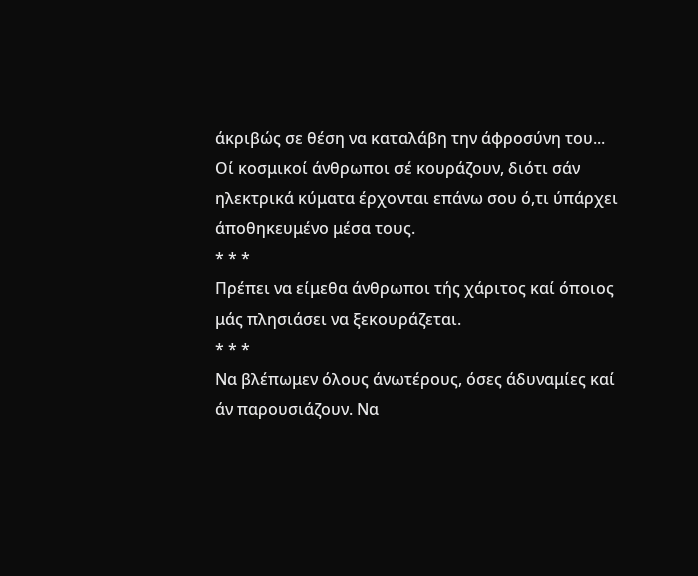άκριβώς σε θέση να καταλάβη την άφροσύνη του...
Οί κοσμικοί άνθρωποι σέ κουράζουν, διότι σάν ηλεκτρικά κύματα έρχονται επάνω σου ό,τι ύπάρχει άποθηκευμένο μέσα τους.
* * *
Πρέπει να είμεθα άνθρωποι τής χάριτος καί όποιος μάς πλησιάσει να ξεκουράζεται.
* * *
Να βλέπωμεν όλους άνωτέρους, όσες άδυναμίες καί άν παρουσιάζουν. Να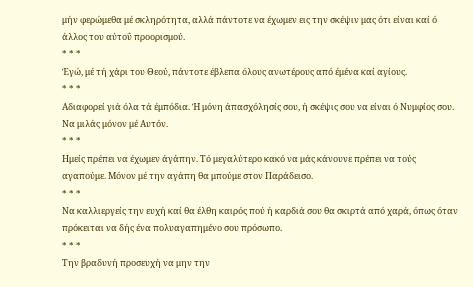μήν φερώμεθα μέ σκληρότητα, αλλά πάντοτε να έχωμεν εις την σκέψιν μας ότι είναι καί ό άλλος του αύτοΰ προορισμού.
* * *
Έγώ, μέ τή χάρι του Θεού, πάντοτε έβλεπα όλους ανωτέρους από έμένα καί αγίους.
* * *
Αδιαφορεί γιά όλα τά έμπόδια. Ή μόνη άπασχόλησίς σου, ή σκέψις σου να είναι ό Νυμφίος σου. Να μιλάς μόνον μέ Αυτόν.
* * *
Ημείς πρέπει να έχωμεν άγάπην. Τό μεγαλύτερο κακό να μάς κάνουνε πρέπει να τούς αγαπούμε. Μόνον μέ την αγάπη θα μπούμε στον Παράδεισο.
* * *
Να καλλιεργείς την ευχή καί θα έλθη καιρός πού ή καρδιά σου θα σκιρτά από χαρά, όπως όταν πρόκειται να δής ένα πολυαγαπημένο σου πρόσωπο.
* * *
Την βραδυνή προσευχή να μην την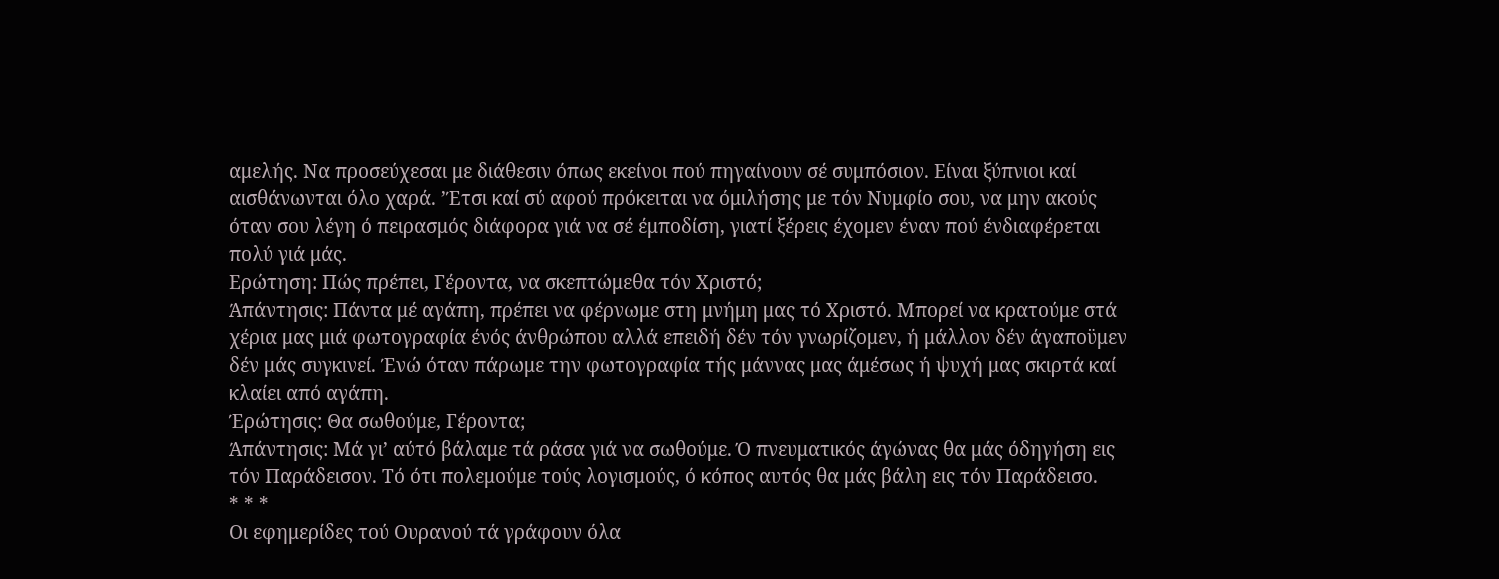αμελής. Να προσεύχεσαι με διάθεσιν όπως εκείνοι πού πηγαίνουν σέ συμπόσιον. Είναι ξύπνιοι καί αισθάνωνται όλο χαρά. ’Έτσι καί σύ αφού πρόκειται να όμιλήσης με τόν Νυμφίο σου, να μην ακούς όταν σου λέγη ό πειρασμός διάφορα γιά να σέ έμποδίση, γιατί ξέρεις έχομεν έναν πού ένδιαφέρεται πολύ γιά μάς.
Ερώτηση: Πώς πρέπει, Γέροντα, να σκεπτώμεθα τόν Χριστό;
Άπάντησις: Πάντα μέ αγάπη, πρέπει να φέρνωμε στη μνήμη μας τό Χριστό. Μπορεί να κρατούμε στά χέρια μας μιά φωτογραφία ένός άνθρώπου αλλά επειδή δέν τόν γνωρίζομεν, ή μάλλον δέν άγαποϋμεν δέν μάς συγκινεί. Ένώ όταν πάρωμε την φωτογραφία τής μάννας μας άμέσως ή ψυχή μας σκιρτά καί κλαίει από αγάπη.
Έρώτησις: Θα σωθούμε, Γέροντα;
Άπάντησις: Μά γι’ αύτό βάλαμε τά ράσα γιά να σωθούμε. Ό πνευματικός άγώνας θα μάς όδηγήση εις τόν Παράδεισον. Τό ότι πολεμούμε τούς λογισμούς, ό κόπος αυτός θα μάς βάλη εις τόν Παράδεισο.
* * *
Οι εφημερίδες τού Ουρανού τά γράφουν όλα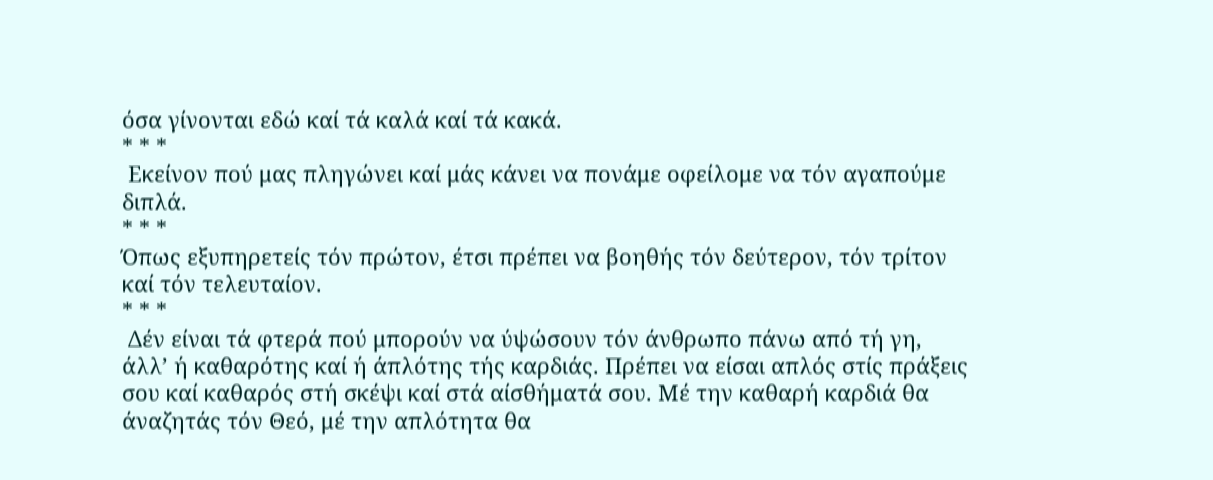όσα γίνονται εδώ καί τά καλά καί τά κακά.
* * *
 Εκείνον πού μας πληγώνει καί μάς κάνει να πονάμε οφείλομε να τόν αγαπούμε διπλά.
* * *
Όπως εξυπηρετείς τόν πρώτον, έτσι πρέπει να βοηθής τόν δεύτερον, τόν τρίτον καί τόν τελευταίον.
* * *
 Δέν είναι τά φτερά πού μπορούν να ύψώσουν τόν άνθρωπο πάνω από τή γη, άλλ’ ή καθαρότης καί ή άπλότης τής καρδιάς. Πρέπει να είσαι απλός στίς πράξεις σου καί καθαρός στή σκέψι καί στά αίσθήματά σου. Μέ την καθαρή καρδιά θα άναζητάς τόν Θεό, μέ την απλότητα θα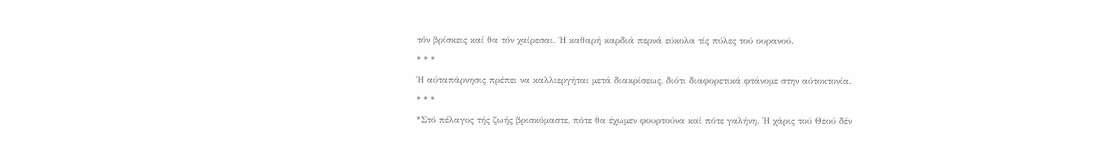τόν βρίσκεις καί θα τόν χαίρεσαι. Ή καθαρή καρδιά περνά εύκολα τίς πύλες τού ουρανού.
* * *
Ή αύταπάρνησις πρέπει να καλλιεργήται μετά διακρίσεως, διότι διαφορετικά φτάνομε στην αύτοκτονία.
* * *
*Στό πέλαγος τής ζωής βρισκόμαστε, πότε θα έχωμεν φουρτούνα καί πότε γαλήνη. Ή χάρις τού Θεού δέν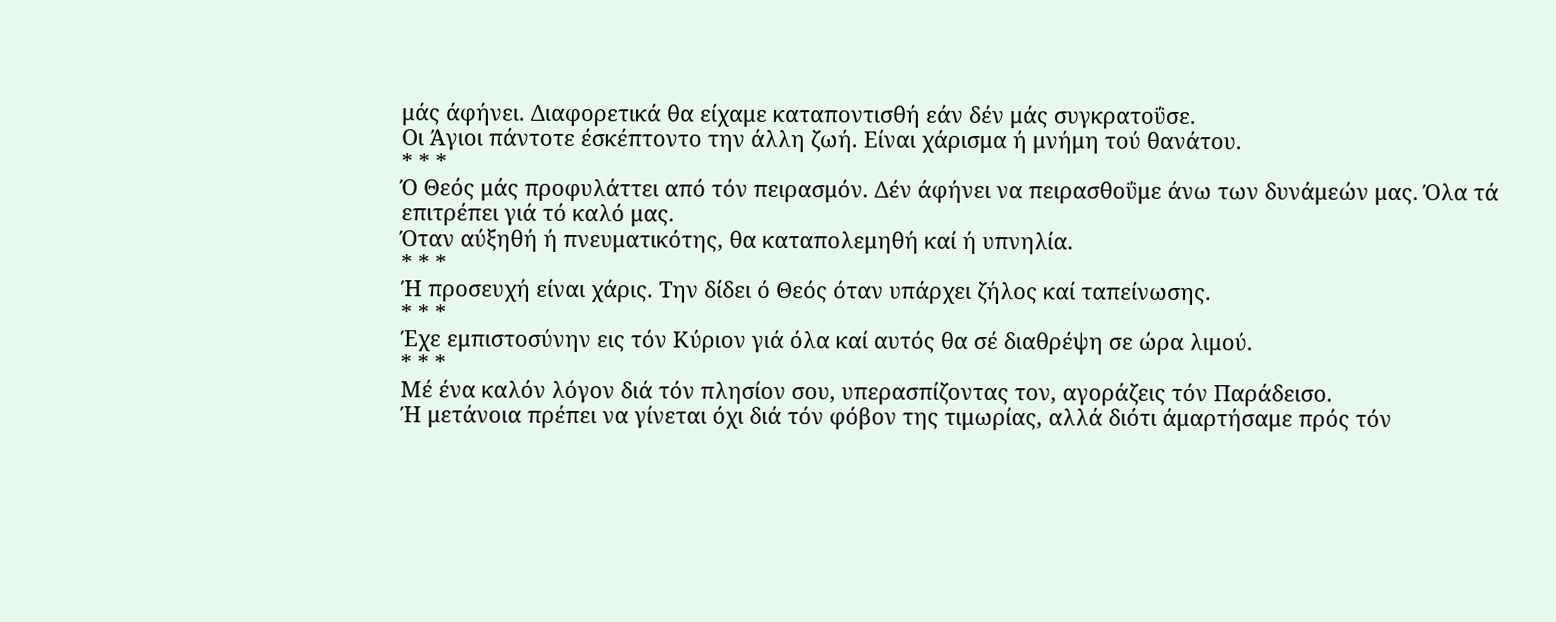μάς άφήνει. Διαφορετικά θα είχαμε καταποντισθή εάν δέν μάς συγκρατοΰσε.
Οι Άγιοι πάντοτε έσκέπτοντο την άλλη ζωή. Είναι χάρισμα ή μνήμη τού θανάτου.
* * *
Ό Θεός μάς προφυλάττει από τόν πειρασμόν. Δέν άφήνει να πειρασθοΰμε άνω των δυνάμεών μας. Όλα τά επιτρέπει γιά τό καλό μας.
Όταν αύξηθή ή πνευματικότης, θα καταπολεμηθή καί ή υπνηλία.
* * *
Ή προσευχή είναι χάρις. Την δίδει ό Θεός όταν υπάρχει ζήλος καί ταπείνωσης.
* * *
Έχε εμπιστοσύνην εις τόν Κύριον γιά όλα καί αυτός θα σέ διαθρέψη σε ώρα λιμού.
* * *
Μέ ένα καλόν λόγον διά τόν πλησίον σου, υπερασπίζοντας τον, αγοράζεις τόν Παράδεισο.
Ή μετάνοια πρέπει να γίνεται όχι διά τόν φόβον της τιμωρίας, αλλά διότι άμαρτήσαμε πρός τόν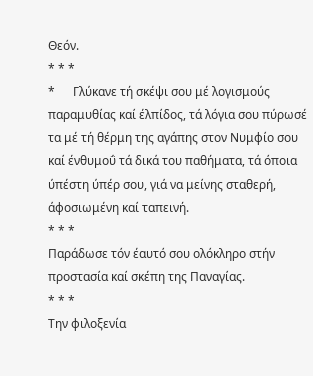Θεόν.
* * *
*      Γλύκανε τή σκέψι σου μέ λογισμούς παραμυθίας καί έλπίδος, τά λόγια σου πύρωσέ τα μέ τή θέρμη της αγάπης στον Νυμφίο σου καί ένθυμοΰ τά δικά του παθήματα, τά όποια ύπέστη ύπέρ σου, γιά να μείνης σταθερή, άφοσιωμένη καί ταπεινή.
* * *
Παράδωσε τόν έαυτό σου ολόκληρο στήν προστασία καί σκέπη της Παναγίας.
* * *
Την φιλοξενία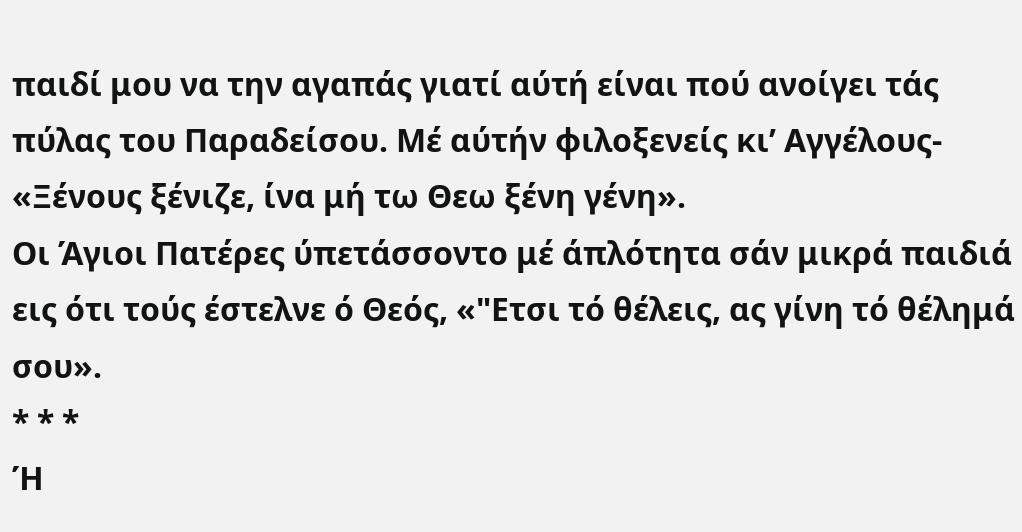παιδί μου να την αγαπάς γιατί αύτή είναι πού ανοίγει τάς πύλας του Παραδείσου. Μέ αύτήν φιλοξενείς κι’ Αγγέλους- «Ξένους ξένιζε, ίνα μή τω Θεω ξένη γένη».
Οι Άγιοι Πατέρες ύπετάσσοντο μέ άπλότητα σάν μικρά παιδιά εις ότι τούς έστελνε ό Θεός, «"Ετσι τό θέλεις, ας γίνη τό θέλημά σου».
* * *
Ή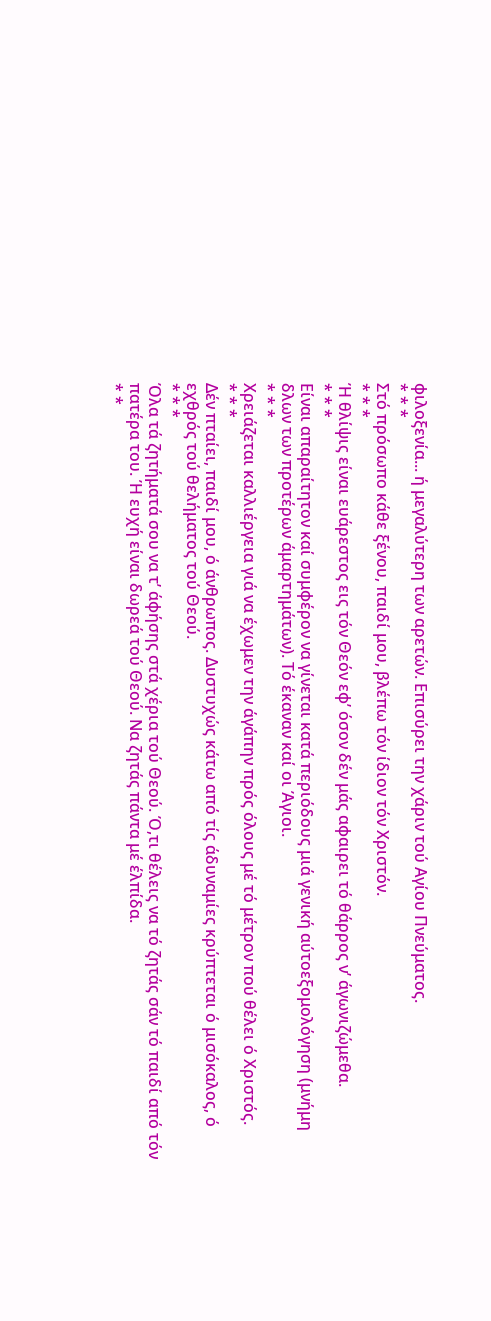φιλοξενία... ή μεγαλύτερη των αρετών. Επισύρει την χάριν τού Αγίου Πνεύματος.
* * *
Στό πρόσωπο κάθε ξένου, παιδί μου, βλέπω τόν ίδιον τόν Χριστόν.
* * *
Ή θλίψις είναι ευάρεστος εις τόν Θεόν εφ’ όσον δέν μάς αφαιρει τό θάρρος ν’ άγωνιζώμεθα.
* * *
Είναι απαραίτητον καί συμφέρον να γίνεται κατά περιόδους μιά γενική αύτοεξομολόγηση (μνήμη δλων των προτέρων άμαρτημάτων). Τό έκαναν καί οι Άγιοι.
* * *
Χρειάζεται καλλιέργεια γιά να έχωμεν την άγάπην πρός όλους μέ τό μέτρον πού θέλει ό Χριστός.
* * *
Δέν πταίει, παιδί μου, ό άνθρωπος. Δυστυχώς κάτω από τίς άδυναμίες κρύπτεται ό μισόκαλος, ό εχθρός τού θελήματος τού Θεού.
* * *
Όλα τά ζητήματά σου να τ’ άφήσης στά χέρια τού Θεού. Ό,τι θέλεις να τό ζητάς σάν τό παιδί από τόν πατέρα του. Ή ευχή είναι δωρεά τού Θεού. Να ζητάς πάντα μέ έλπίδα.
* *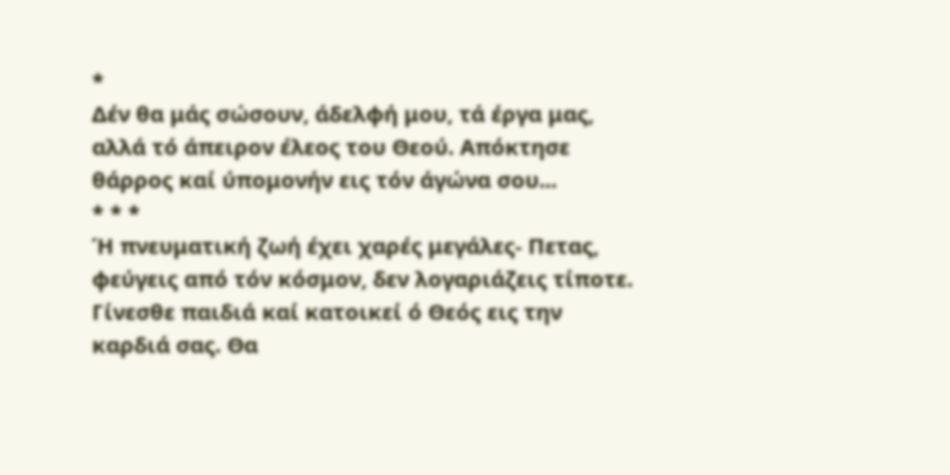*
Δέν θα μάς σώσουν, άδελφή μου, τά έργα μας, αλλά τό άπειρον έλεος του Θεού. Απόκτησε θάρρος καί ύπομονήν εις τόν άγώνα σου...
* * *
Ή πνευματική ζωή έχει χαρές μεγάλες- Πετας, φεύγεις από τόν κόσμον, δεν λογαριάζεις τίποτε. Γίνεσθε παιδιά καί κατοικεί ό Θεός εις την καρδιά σας. Θα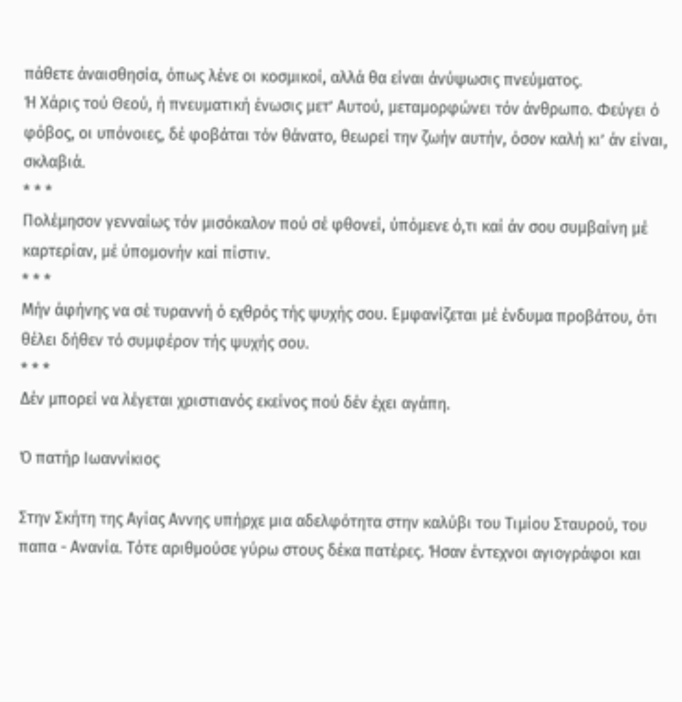πάθετε άναισθησία, όπως λένε οι κοσμικοί, αλλά θα είναι άνύψωσις πνεύματος.
Ή Χάρις τού Θεού, ή πνευματική ένωσις μετ’ Αυτού, μεταμορφώνει τόν άνθρωπο. Φεύγει ό φόβος, οι υπόνοιες, δέ φοβάται τόν θάνατο, θεωρεί την ζωήν αυτήν, όσον καλή κι’ άν είναι, σκλαβιά.
* * *
Πολέμησον γενναίως τόν μισόκαλον πού σέ φθονεί, ύπόμενε ό,τι καί άν σου συμβαίνη μέ καρτερίαν, μέ ύπομονήν καί πίστιν.
* * *
Μήν άφήνης να σέ τυραννή ό εχθρός τής ψυχής σου. Εμφανίζεται μέ ένδυμα προβάτου, ότι θέλει δήθεν τό συμφέρον τής ψυχής σου.
* * *
Δέν μπορεί να λέγεται χριστιανός εκείνος πού δέν έχει αγάπη.

Ό πατήρ Ιωαννίκιος

Στην Σκήτη της Αγίας Αννης υπήρχε μια αδελφότητα στην καλύβι του Τιμίου Σταυρού, του παπα - Ανανία. Τότε αριθμούσε γύρω στους δέκα πατέρες. Ήσαν έντεχνοι αγιογράφοι και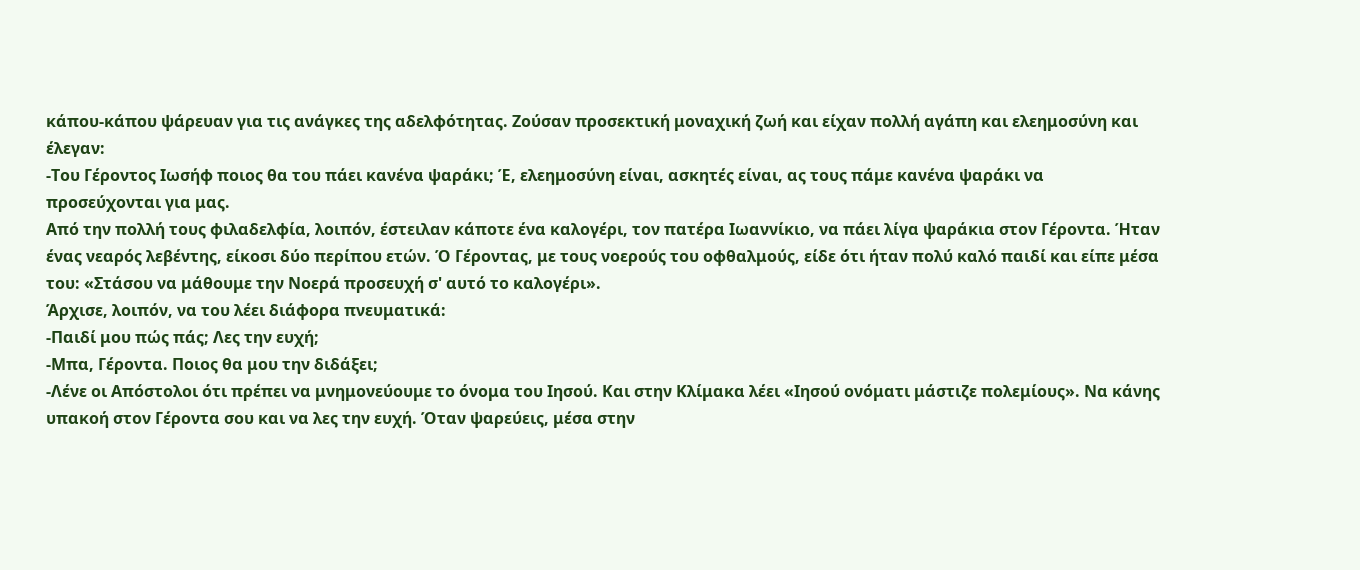κάπου-κάπου ψάρευαν για τις ανάγκες της αδελφότητας. Ζούσαν προσεκτική μοναχική ζωή και είχαν πολλή αγάπη και ελεημοσύνη και έλεγαν:
-Του Γέροντος Ιωσήφ ποιος θα του πάει κανένα ψαράκι; Έ, ελεημοσύνη είναι, ασκητές είναι, ας τους πάμε κανένα ψαράκι να προσεύχονται για μας.
Από την πολλή τους φιλαδελφία, λοιπόν, έστειλαν κάποτε ένα καλογέρι, τον πατέρα Ιωαννίκιο, να πάει λίγα ψαράκια στον Γέροντα. Ήταν ένας νεαρός λεβέντης, είκοσι δύο περίπου ετών. Ό Γέροντας, με τους νοερούς του οφθαλμούς, είδε ότι ήταν πολύ καλό παιδί και είπε μέσα του: «Στάσου να μάθουμε την Νοερά προσευχή σ' αυτό το καλογέρι».
Άρχισε, λοιπόν, να του λέει διάφορα πνευματικά:
-Παιδί μου πώς πάς; Λες την ευχή;
-Μπα, Γέροντα. Ποιος θα μου την διδάξει;
-Λένε οι Απόστολοι ότι πρέπει να μνημονεύουμε το όνομα του Ιησού. Και στην Κλίμακα λέει «Ιησού ονόματι μάστιζε πολεμίους». Να κάνης υπακοή στον Γέροντα σου και να λες την ευχή. Όταν ψαρεύεις, μέσα στην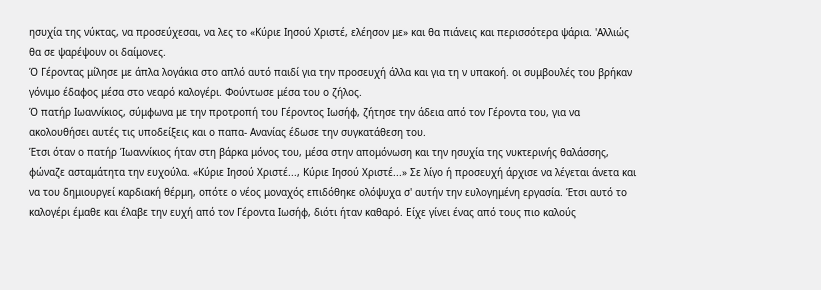ησυχία της νύκτας, να προσεύχεσαι, να λες το «Κύριε Ιησού Χριστέ, ελέησον με» και θα πιάνεις και περισσότερα ψάρια. 'Αλλιώς θα σε ψαρέψουν οι δαίμονες.
Ό Γέροντας μίλησε με άπλα λογάκια στο απλό αυτό παιδί για την προσευχή άλλα και για τη ν υπακοή. οι συμβουλές του βρήκαν γόνιμο έδαφος μέσα στο νεαρό καλογέρι. Φούντωσε μέσα του ο ζήλος.
Ό πατήρ Ιωαννίκιος, σύμφωνα με την προτροπή του Γέροντος Ιωσήφ, ζήτησε την άδεια από τον Γέροντα του, για να ακολουθήσει αυτές τις υποδείξεις και ο παπα- Ανανίας έδωσε την συγκατάθεση του.
Έτσι όταν ο πατήρ Ίωαννίκιος ήταν στη βάρκα μόνος του, μέσα στην απομόνωση και την ησυχία της νυκτερινής θαλάσσης, φώναζε ασταμάτητα την ευχούλα. «Κύριε Ιησού Χριστέ..., Κύριε Ιησού Χριστέ...» Σε λίγο ή προσευχή άρχισε να λέγεται άνετα και να του δημιουργεί καρδιακή θέρμη, οπότε ο νέος μοναχός επιδόθηκε ολόψυχα σ' αυτήν την ευλογημένη εργασία. Έτσι αυτό το καλογέρι έμαθε και έλαβε την ευχή από τον Γέροντα Ιωσήφ, διότι ήταν καθαρό. Είχε γίνει ένας από τους πιο καλούς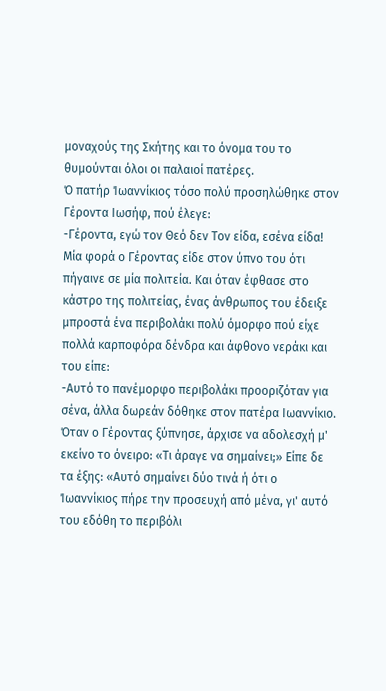μοναχούς της Σκήτης και το όνομα του το θυμούνται όλοι οι παλαιοί πατέρες.
Ό πατήρ Ίωαννίκιος τόσο πολύ προσηλώθηκε στον Γέροντα Ιωσήφ, πού έλεγε:
-Γέροντα, εγώ τον Θεό δεν Τον είδα, εσένα είδα! Μία φορά ο Γέροντας είδε στον ύπνο του ότι πήγαινε σε μία πολιτεία. Και όταν έφθασε στο κάστρο της πολιτείας, ένας άνθρωπος του έδειξε μπροστά ένα περιβολάκι πολύ όμορφο πού είχε πολλά καρποφόρα δένδρα και άφθονο νεράκι και του είπε:
-Αυτό το πανέμορφο περιβολάκι προοριζόταν για σένα, άλλα δωρεάν δόθηκε στον πατέρα Ιωαννίκιο.
Όταν ο Γέροντας ξύπνησε, άρχισε να αδολεσχή μ' εκείνο το όνειρο: «Τι άραγε να σημαίνει;» Είπε δε τα έξης: «Αυτό σημαίνει δύο τινά ή ότι ο Ίωαννίκιος πήρε την προσευχή από μένα, γι' αυτό του εδόθη το περιβόλι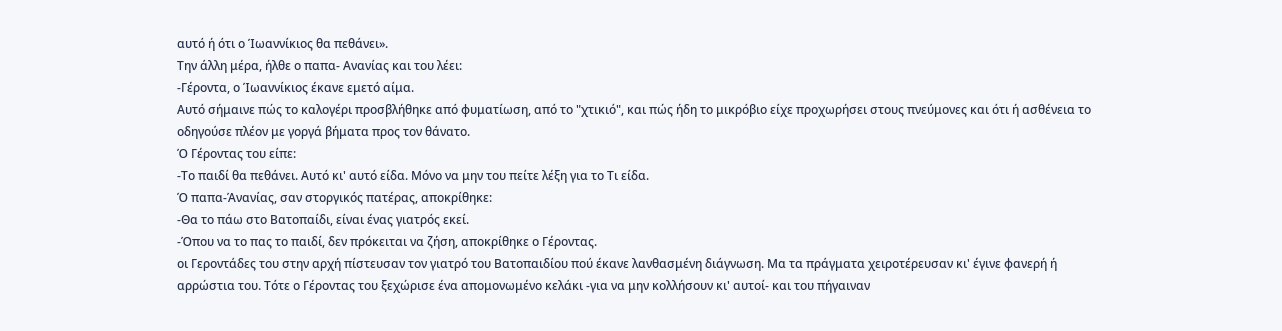αυτό ή ότι ο Ίωαννίκιος θα πεθάνει».
Την άλλη μέρα, ήλθε ο παπα- Ανανίας και του λέει:
-Γέροντα, ο Ίωαννίκιος έκανε εμετό αίμα.
Αυτό σήμαινε πώς το καλογέρι προσβλήθηκε από φυματίωση, από το "χτικιό", και πώς ήδη το μικρόβιο είχε προχωρήσει στους πνεύμονες και ότι ή ασθένεια το οδηγούσε πλέον με γοργά βήματα προς τον θάνατο.
Ό Γέροντας του είπε:
-Το παιδί θα πεθάνει. Αυτό κι' αυτό είδα. Μόνο να μην του πείτε λέξη για το Τι είδα.
Ό παπα-Άνανίας, σαν στοργικός πατέρας, αποκρίθηκε:
-Θα το πάω στο Βατοπαίδι, είναι ένας γιατρός εκεί.
-Όπου να το πας το παιδί, δεν πρόκειται να ζήση, αποκρίθηκε ο Γέροντας.
οι Γεροντάδες του στην αρχή πίστευσαν τον γιατρό του Βατοπαιδίου πού έκανε λανθασμένη διάγνωση. Μα τα πράγματα χειροτέρευσαν κι' έγινε φανερή ή αρρώστια του. Τότε ο Γέροντας του ξεχώρισε ένα απομονωμένο κελάκι -για να μην κολλήσουν κι' αυτοί- και του πήγαιναν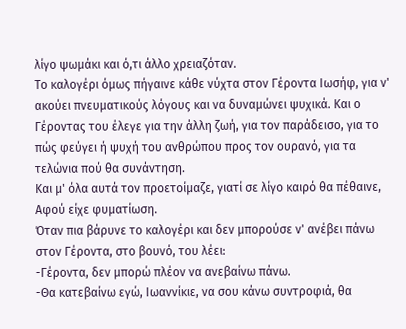λίγο ψωμάκι και ό,τι άλλο χρειαζόταν.
Το καλογέρι όμως πήγαινε κάθε νύχτα στον Γέροντα Ιωσήφ, για ν' ακούει πνευματικούς λόγους και να δυναμώνει ψυχικά. Και ο Γέροντας του έλεγε για την άλλη ζωή, για τον παράδεισο, για το πώς φεύγει ή ψυχή του ανθρώπου προς τον ουρανό, για τα τελώνια πού θα συνάντηση.
Και μ' όλα αυτά τον προετοίμαζε, γιατί σε λίγο καιρό θα πέθαινε, Αφού είχε φυματίωση.
Όταν πια βάρυνε το καλογέρι και δεν μπορούσε ν' ανέβει πάνω στον Γέροντα, στο βουνό, του λέει:
-Γέροντα, δεν μπορώ πλέον να ανεβαίνω πάνω.
-Θα κατεβαίνω εγώ, Ιωαννίκιε, να σου κάνω συντροφιά, θα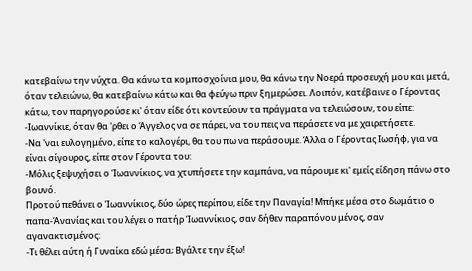κατεβαίνω την νύχτα. Θα κάνω τα κομποσχοίνια μου, θα κάνω την Νοερά προσευχή μου και μετά, όταν τελειώνω, θα κατεβαίνω κάτω και θα φεύγω πριν ξημερώσει. Λοιπόν, κατέβαινε ο Γέροντας κάτω, τον παρηγορούσε κι' όταν είδε ότι κοντεύουν τα πράγματα να τελειώσουν, του είπε:
-Ιωαννίκιε, όταν θα 'ρθει ο Άγγελος να σε πάρει, να του πεις να περάσετε να με χαιρετήσετε.
-Να 'ναι ευλογημένο, είπε το καλογέρι, θα του πω να περάσουμε. Άλλα ο Γέροντας Ιωσήφ, για να είναι σίγουρος, είπε στον Γέροντα του:
-Μόλις ξεψυχήσει ο Ίωαννίκιος, να χτυπήσετε την καμπάνα, να πάρουμε κι' εμείς είδηση πάνω στο βουνό.
Προτού πεθάνει ο Ίωαννίκιος, δύο ώρες περίπου, είδε την Παναγία! Μπήκε μέσα στο δωμάτιο ο παπα-Άνανίας και του λέγει ο πατήρ Ίωαννίκιος, σαν δήθεν παραπόνου μένος, σαν αγανακτισμένος:
-Τι θέλει αύτη ή Γυναίκα εδώ μέσα; Βγάλτε την έξω!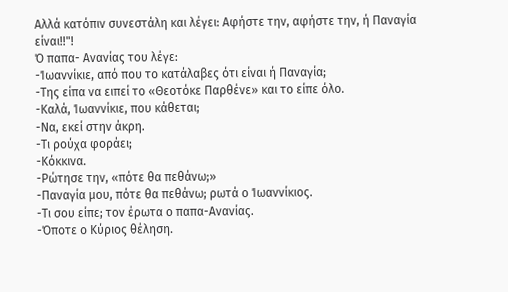Αλλά κατόπιν συνεστάλη και λέγει: Αφήστε την, αφήστε την, ή Παναγία είναι!!"!
Ό παπα- Ανανίας του λέγε:
-Ίωαννίκιε, από που το κατάλαβες ότι είναι ή Παναγία;
-Της είπα να ειπεί το «Θεοτόκε Παρθένε» και το είπε όλο.
-Καλά, Ίωαννίκιε, που κάθεται;
-Να, εκεί στην άκρη.
-Τι ρούχα φοράει;
-Κόκκινα.
-Ρώτησε την, «πότε θα πεθάνω;»
-Παναγία μου, πότε θα πεθάνω; ρωτά ο Ίωαννίκιος.
-Τι σου είπε; τον έρωτα ο παπα-Ανανίας.
-Όποτε ο Κύριος θέληση.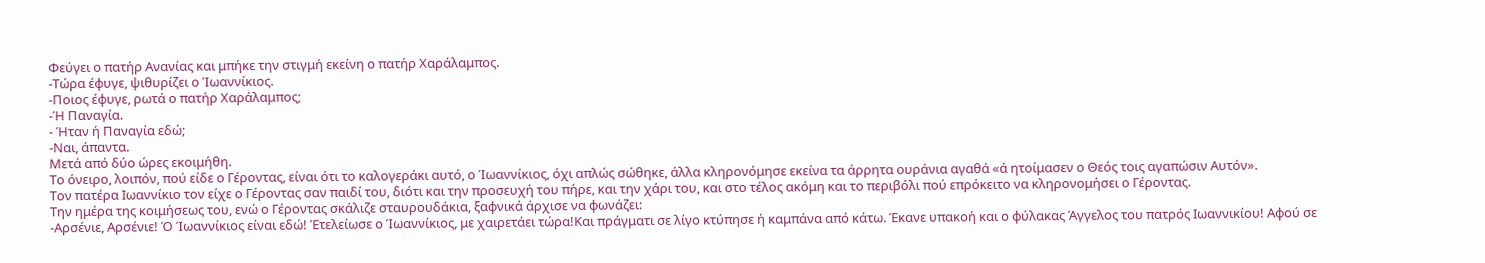Φεύγει ο πατήρ Ανανίας και μπήκε την στιγμή εκείνη ο πατήρ Χαράλαμπος.
-Τώρα έφυγε, ψιθυρίζει ο Ίωαννίκιος.
-Ποιος έφυγε, ρωτά ο πατήρ Χαράλαμπος;
-Ή Παναγία.
- Ήταν ή Παναγία εδώ;
-Ναι, άπαντα.
Μετά από δύο ώρες εκοιμήθη.
Το όνειρο, λοιπόν, πού είδε ο Γέροντας, είναι ότι το καλογεράκι αυτό, ο Ίωαννίκιος, όχι απλώς σώθηκε, άλλα κληρονόμησε εκείνα τα άρρητα ουράνια αγαθά «ά ητοίμασεν ο Θεός τοις αγαπώσιν Αυτόν».
Τον πατέρα Ιωαννίκιο τον είχε ο Γέροντας σαν παιδί του, διότι και την προσευχή του πήρε, και την χάρι του, και στο τέλος ακόμη και το περιβόλι πού επρόκειτο να κληρονομήσει ο Γέροντας.
Την ημέρα της κοιμήσεως του, ενώ ο Γέροντας σκάλιζε σταυρουδάκια, ξαφνικά άρχισε να φωνάζει:
-Αρσένιε, Αρσένιε! Ό Ίωαννίκιος είναι εδώ! Έτελείωσε ο Ίωαννίκιος, με χαιρετάει τώρα!Και πράγματι σε λίγο κτύπησε ή καμπάνα από κάτω. Έκανε υπακοή και ο φύλακας Άγγελος του πατρός Ιωαννικίου! Αφού σε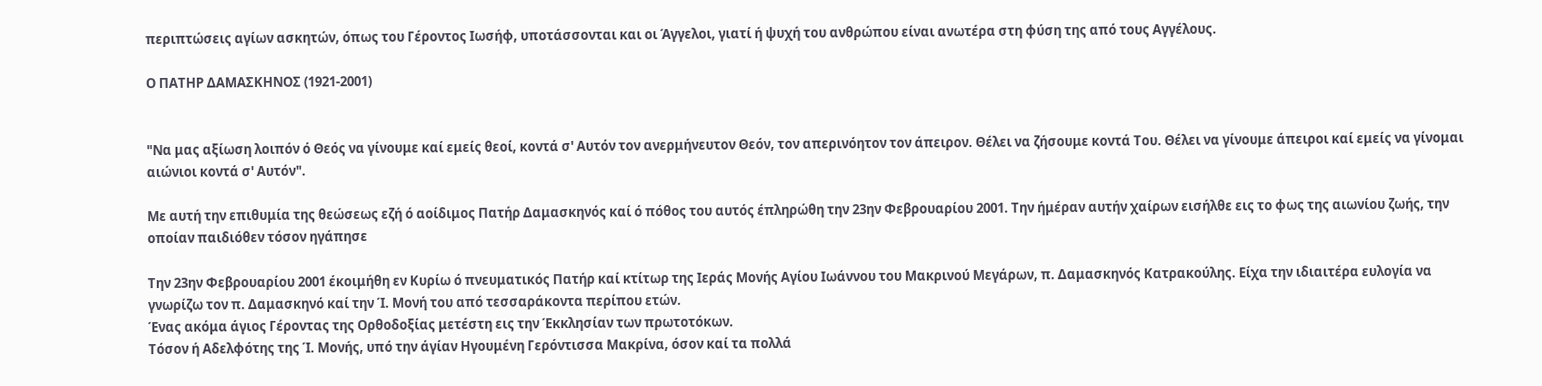περιπτώσεις αγίων ασκητών, όπως του Γέροντος Ιωσήφ, υποτάσσονται και οι Άγγελοι, γιατί ή ψυχή του ανθρώπου είναι ανωτέρα στη φύση της από τους Αγγέλους.

Ο ΠΑΤΗΡ ΔΑΜΑΣΚΗΝΟΣ (1921-2001)


"Να μας αξίωση λοιπόν ό Θεός να γίνουμε καί εμείς θεοί, κοντά σ' Αυτόν τον ανερμήνευτον Θεόν, τον απερινόητον τον άπειρον. Θέλει να ζήσουμε κοντά Του. Θέλει να γίνουμε άπειροι καί εμείς να γίνομαι αιώνιοι κοντά σ' Αυτόν".

Με αυτή την επιθυμία της θεώσεως εζή ό αοίδιμος Πατήρ Δαμασκηνός καί ό πόθος του αυτός έπληρώθη την 23ην Φεβρουαρίου 2001. Την ήμέραν αυτήν χαίρων εισήλθε εις το φως της αιωνίου ζωής, την οποίαν παιδιόθεν τόσον ηγάπησε

Την 23ην Φεβρουαρίου 2001 έκοιμήθη εν Κυρίω ό πνευματικός Πατήρ καί κτίτωρ της Ιεράς Μονής Αγίου Ιωάννου του Μακρινού Μεγάρων, π. Δαμασκηνός Κατρακούλης. Είχα την ιδιαιτέρα ευλογία να γνωρίζω τον π. Δαμασκηνό καί την Ί. Μονή του από τεσσαράκοντα περίπου ετών.
Ένας ακόμα άγιος Γέροντας της Ορθοδοξίας μετέστη εις την Έκκλησίαν των πρωτοτόκων.
Τόσον ή Αδελφότης της Ί. Μονής, υπό την άγίαν Ηγουμένη Γερόντισσα Μακρίνα, όσον καί τα πολλά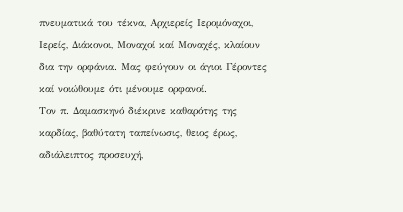πνευματικά του τέκνα, Αρχιερείς Ιερομόναχοι, Ιερείς, Διάκονοι, Μοναχοί καί Μοναχές, κλαίουν δια την ορφάνια. Μας φεύγουν οι άγιοι Γέροντες καί νοιώθουμε ότι μένουμε ορφανοί.
Τον π. Δαμασκηνό διέκρινε καθαρότης της καρδίας, βαθύτατη ταπείνωσις, θειος έρως, αδιάλειπτος προσευχή,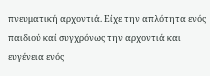πνευματική αρχοντιά. Είχε την απλότητα ενός παιδιού καί συγχρόνως την αρχοντιά και ευγένεια ενός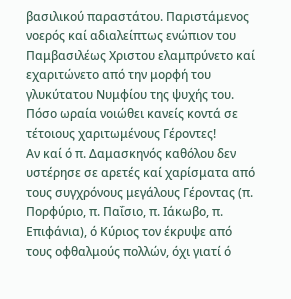βασιλικού παραστάτου. Παριστάμενος νοερός καί αδιαλείπτως ενώπιον του Παμβασιλέως Χριστου ελαμπρύνετο καί εχαριτώνετο από την μορφή του γλυκύτατου Νυμφίου της ψυχής του. Πόσο ωραία νοιώθει κανείς κοντά σε τέτοιους χαριτωμένους Γέροντες!
Αν καί ό π. Δαμασκηνός καθόλου δεν υστέρησε σε αρετές καί χαρίσματα από τους συγχρόνους μεγάλους Γέροντας (π. Πορφύριο, π. Παΐσιο, π. Ιάκωβο, π. Επιφάνια), ό Κύριος τον έκρυψε από τους οφθαλμούς πολλών, όχι γιατί ό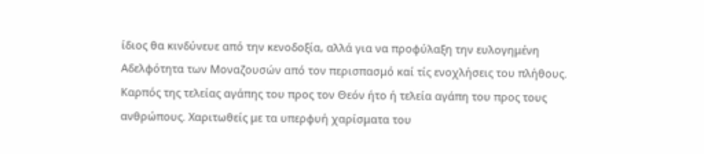ίδιος θα κινδύνευε από την κενοδοξία, αλλά για να προφύλαξη την ευλογημένη Αδελφότητα των Μοναζουσών από τον περισπασμό καί τίς ενοχλήσεις του πλήθους.
Καρπός της τελείας αγάπης του προς τον Θεόν ήτο ή τελεία αγάπη του προς τους ανθρώπους. Χαριτωθείς με τα υπερφυή χαρίσματα του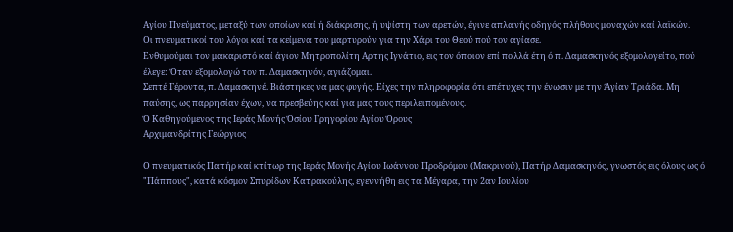Αγίου Πνεύματος, μεταξύ των οποίων καί ή διάκρισης, ή υψίστη των αρετών, έγινε απλανής οδηγός πλήθους μοναχών καί λαϊκών.
Οι πνευματικοί του λόγοι καί τα κείμενα του μαρτυρούν για την Χάρι του Θεού πού τον αγίασε.
Ενθυμούμαι τον μακαριστό καί άγιον Μητροπολίτη Αρτης Ιγνάτιο, εις τον όποιον επί πολλά έτη ό π. Δαμασκηνός εξομολογείτο, πού έλεγε: Όταν εξομολογώ τον π. Δαμασκηνόν, αγιάζομαι.
Σεπτέ Γέροντα, π. Δαμασκηνέ. Βιάστηκες να μας φυγής. Είχες την πληροφορία ότι επέτυχες την ένωσιν με την Άγίαν Τριάδα. Μη παύσης, ως παρρησίαν έχων, να πρεσβεύης καί για μας τους περιλειπομένους.
Ό Καθηγούμενος της Ιεράς Μονής Όσίου Γρηγορίου Αγίου Όρους
Αρχιμανδρίτης Γεώργιος

Ο πνευματικός Πατήρ καί κτίτωρ της Ιεράς Μονής Αγίου Ιωάννου Προδρόμου (Μακρινού), Πατήρ Δαμασκηνός, γνωστός εις όλους ως ό "Πάππους", κατά κόσμον Σπυρίδων Κατρακούλης, εγεννήθη εις τα Μέγαρα, την 2αν Ιουλίου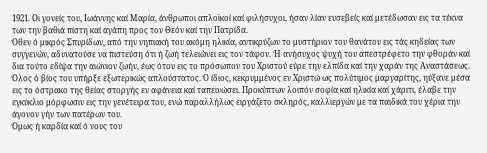1921. Οι γονείς του, Ιωάννης καί Μαρία, άνθρωποι απλοϊκοί καί φιλήσυχοι, ήσαν λίαν ευσεβείς καί μετέδωσαν εις τα τέκνα των την βαθιά πίστη καί αγάπη προς τον Θεόν καί την Πατρίδα.
Όθεν ό μικρός Σπυρίδων, από την νηπιακή του ακόμη ηλικία, αντικρύζων το μυστήριον του θανάτου εις τάς κηδείας των συγγενών, αδυνατούσε να πιστεύση ότι ή ζωή τελειώνει εις τον τάφον. Ή ανήσυχος ψυχή του απεστρέφετο την φθοράν καί δια τούτο εδίψα την αιώνιον ζωήν, έως ότου εις το πρόσωπον του Χριστού εύρε την ελπίδα καί την χαράν της Αναστάσεως. Όλος ό βίος του υπήρξε εξωτερικώς απλούστατος. Ό ίδιος, κεκρυμμένος εν Χριστώ ως πολύτιμος μαργαρίτης, ηύξανε μέσα εις το όστρακο της θείας στοργής εν αφάνεια καί ταπεινώσει. Προκύπτων λοιπόν σοφία καί ηλικία καί χάριτι, έλαβε την εγκύκλιο μόρφωσιν εις την γενέτειρα του, ενώ παραλλήλως ειργάζετο σκληρός, καλλιεργών με τα παιδικά του χέρια την άγονον γήν των πατέρων του.
Όμως ή καρδία καί ό νους του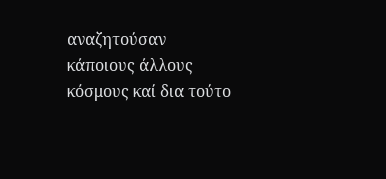αναζητούσαν κάποιους άλλους κόσμους καί δια τούτο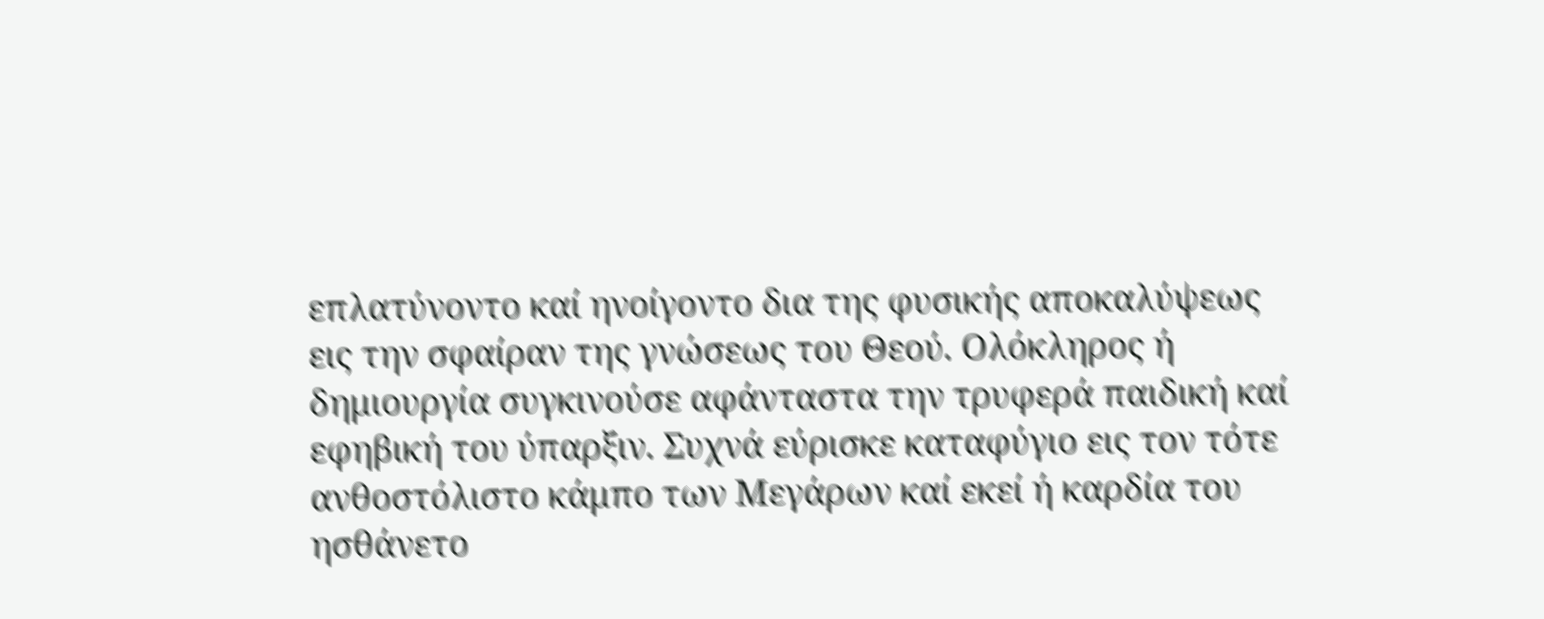επλατύνοντο καί ηνοίγοντο δια της φυσικής αποκαλύψεως εις την σφαίραν της γνώσεως του Θεού. Ολόκληρος ή δημιουργία συγκινούσε αφάνταστα την τρυφερά παιδική καί εφηβική του ύπαρξιν. Συχνά εύρισκε καταφύγιο εις τον τότε ανθοστόλιστο κάμπο των Μεγάρων καί εκεί ή καρδία του ησθάνετο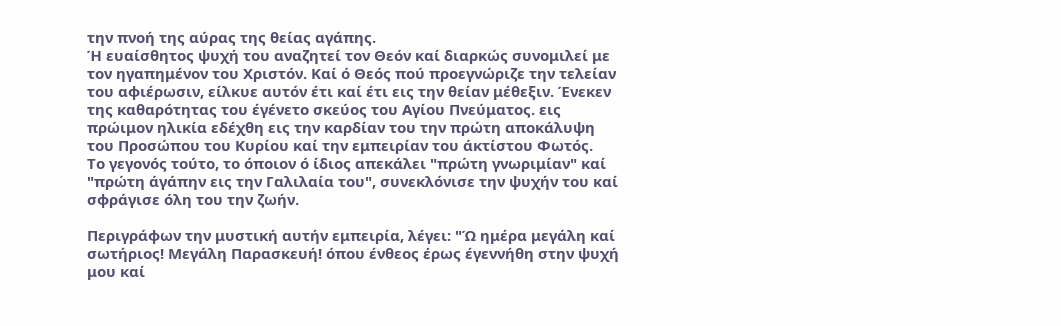την πνοή της αύρας της θείας αγάπης.
Ή ευαίσθητος ψυχή του αναζητεί τον Θεόν καί διαρκώς συνομιλεί με τον ηγαπημένον του Χριστόν. Καί ό Θεός πού προεγνώριζε την τελείαν του αφιέρωσιν, είλκυε αυτόν έτι καί έτι εις την θείαν μέθεξιν. Ένεκεν της καθαρότητας του έγένετο σκεύος του Αγίου Πνεύματος. εις πρώιμον ηλικία εδέχθη εις την καρδίαν του την πρώτη αποκάλυψη του Προσώπου του Κυρίου καί την εμπειρίαν του άκτίστου Φωτός.
Το γεγονός τούτο, το όποιον ό ίδιος απεκάλει "πρώτη γνωριμίαν" καί "πρώτη άγάπην εις την Γαλιλαία του", συνεκλόνισε την ψυχήν του καί σφράγισε όλη του την ζωήν.

Περιγράφων την μυστική αυτήν εμπειρία, λέγει: "Ώ ημέρα μεγάλη καί σωτήριος! Μεγάλη Παρασκευή! όπου ένθεος έρως έγεννήθη στην ψυχή μου καί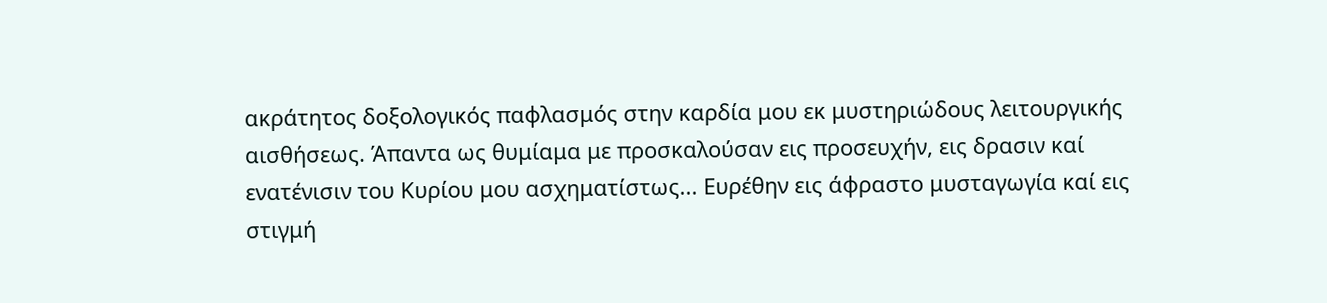ακράτητος δοξολογικός παφλασμός στην καρδία μου εκ μυστηριώδους λειτουργικής αισθήσεως. Άπαντα ως θυμίαμα με προσκαλούσαν εις προσευχήν, εις δρασιν καί ενατένισιν του Κυρίου μου ασχηματίστως... Ευρέθην εις άφραστο μυσταγωγία καί εις στιγμή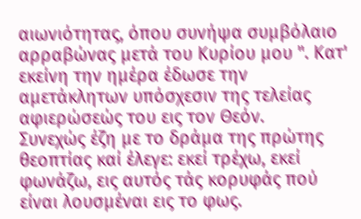αιωνιότητας, όπου συνήψα συμβόλαιο αρραβώνας μετά του Κυρίου μου ". Κατ' εκείνη την ημέρα έδωσε την αμετάκλητων υπόσχεσιν της τελείας αφιερώσεώς του εις τον Θεόν.
Συνεχώς έζη με το δράμα της πρώτης θεοπτίας καί έλεγε: εκεί τρέχω, εκεί φωνάζω, εις αυτός τάς κορυφάς πού είναι λουσμέναι εις το φως.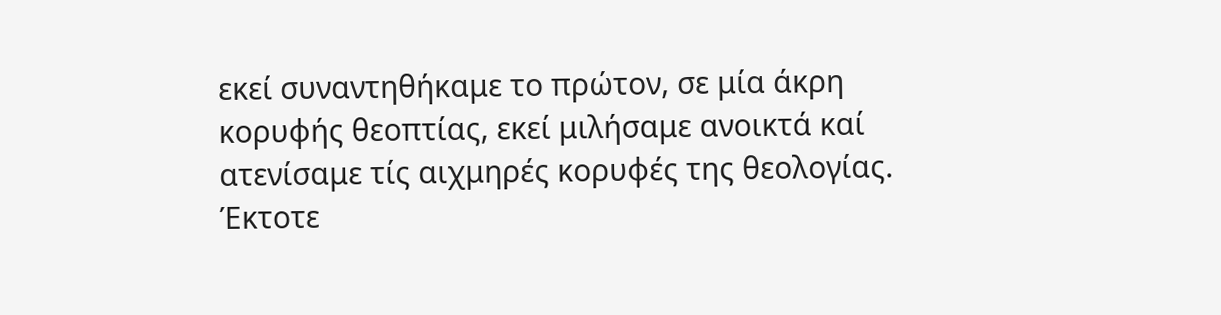εκεί συναντηθήκαμε το πρώτον, σε μία άκρη κορυφής θεοπτίας, εκεί μιλήσαμε ανοικτά καί ατενίσαμε τίς αιχμηρές κορυφές της θεολογίας.
Έκτοτε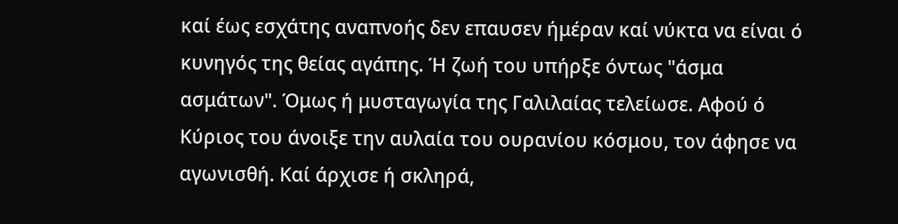καί έως εσχάτης αναπνοής δεν επαυσεν ήμέραν καί νύκτα να είναι ό κυνηγός της θείας αγάπης. Ή ζωή του υπήρξε όντως "άσμα ασμάτων". Όμως ή μυσταγωγία της Γαλιλαίας τελείωσε. Αφού ό Κύριος του άνοιξε την αυλαία του ουρανίου κόσμου, τον άφησε να αγωνισθή. Καί άρχισε ή σκληρά,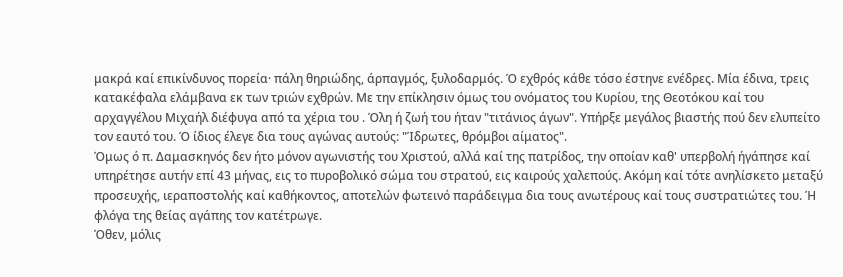μακρά καί επικίνδυνος πορεία· πάλη θηριώδης, άρπαγμός, ξυλοδαρμός. Ό εχθρός κάθε τόσο έστηνε ενέδρες. Μία έδινα, τρεις κατακέφαλα ελάμβανα εκ των τριών εχθρών. Με την επίκλησιν όμως του ονόματος του Κυρίου, της Θεοτόκου καί του αρχαγγέλου Μιχαήλ διέφυγα από τα χέρια του . Όλη ή ζωή του ήταν "τιτάνιος άγων". Υπήρξε μεγάλος βιαστής πού δεν ελυπείτο τον εαυτό του. Ό ίδιος έλεγε δια τους αγώνας αυτούς: "Ίδρωτες, θρόμβοι αίματος".
Όμως ό π. Δαμασκηνός δεν ήτο μόνον αγωνιστής του Χριστού, αλλά καί της πατρίδος, την οποίαν καθ' υπερβολή ήγάπησε καί υπηρέτησε αυτήν επί 43 μήνας, εις το πυροβολικό σώμα του στρατού, εις καιρούς χαλεπούς. Ακόμη καί τότε ανηλίσκετο μεταξύ προσευχής, ιεραποστολής καί καθήκοντος, αποτελών φωτεινό παράδειγμα δια τους ανωτέρους καί τους συστρατιώτες του. Ή φλόγα της θείας αγάπης τον κατέτρωγε.
Όθεν, μόλις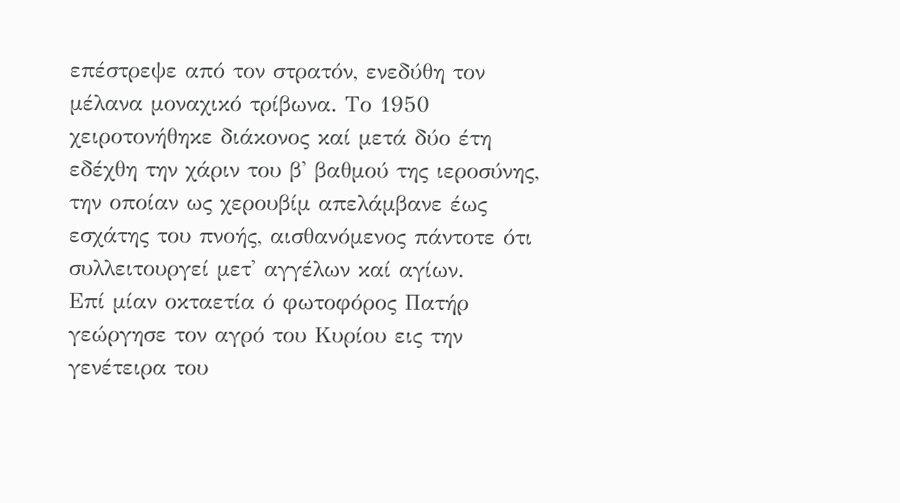επέστρεψε από τον στρατόν, ενεδύθη τον μέλανα μοναχικό τρίβωνα. Το 1950 χειροτονήθηκε διάκονος καί μετά δύο έτη εδέχθη την χάριν του β' βαθμού της ιεροσύνης, την οποίαν ως χερουβίμ απελάμβανε έως εσχάτης του πνοής, αισθανόμενος πάντοτε ότι συλλειτουργεί μετ' αγγέλων καί αγίων.
Επί μίαν οκταετία ό φωτοφόρος Πατήρ γεώργησε τον αγρό του Κυρίου εις την γενέτειρα του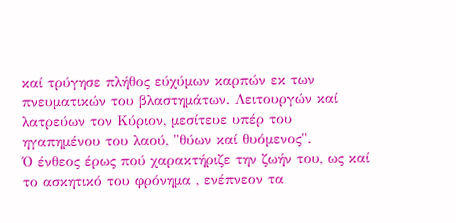καί τρύγησε πλήθος εύχύμων καρπών εκ των πνευματικών του βλαστημάτων. Λειτουργών καί λατρεύων τον Κύριον, μεσίτευε υπέρ του ηγαπημένου του λαού, "θύων καί θυόμενος".
Ό ένθεος έρως πού χαρακτήριζε την ζωήν του, ως καί το ασκητικό του φρόνημα , ενέπνεον τα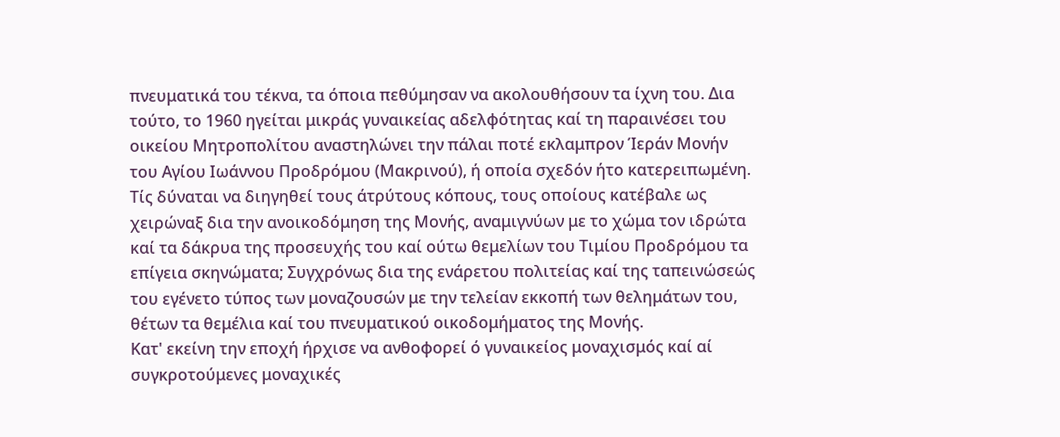πνευματικά του τέκνα, τα όποια πεθύμησαν να ακολουθήσουν τα ίχνη του. Δια τούτο, το 1960 ηγείται μικράς γυναικείας αδελφότητας καί τη παραινέσει του οικείου Μητροπολίτου αναστηλώνει την πάλαι ποτέ εκλαμπρον Ίεράν Μονήν του Αγίου Ιωάννου Προδρόμου (Μακρινού), ή οποία σχεδόν ήτο κατερειπωμένη. Τίς δύναται να διηγηθεί τους άτρύτους κόπους, τους οποίους κατέβαλε ως χειρώναξ δια την ανοικοδόμηση της Μονής, αναμιγνύων με το χώμα τον ιδρώτα καί τα δάκρυα της προσευχής του καί ούτω θεμελίων του Τιμίου Προδρόμου τα επίγεια σκηνώματα; Συγχρόνως δια της ενάρετου πολιτείας καί της ταπεινώσεώς του εγένετο τύπος των μοναζουσών με την τελείαν εκκοπή των θελημάτων του, θέτων τα θεμέλια καί του πνευματικού οικοδομήματος της Μονής.
Κατ' εκείνη την εποχή ήρχισε να ανθοφορεί ό γυναικείος μοναχισμός καί αί συγκροτούμενες μοναχικές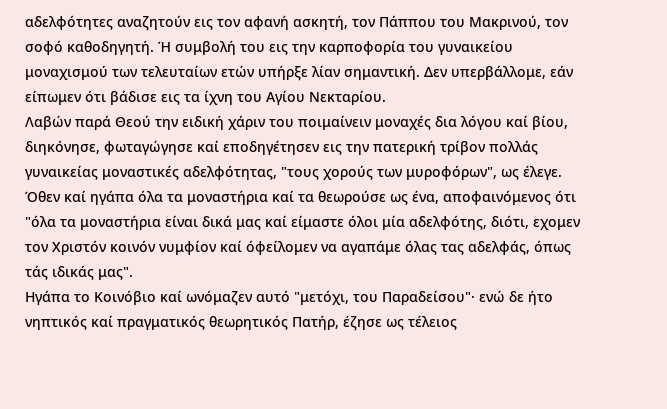αδελφότητες αναζητούν εις τον αφανή ασκητή, τον Πάππου του Μακρινού, τον σοφό καθοδηγητή. Ή συμβολή του εις την καρποφορία του γυναικείου μοναχισμού των τελευταίων ετών υπήρξε λίαν σημαντική. Δεν υπερβάλλομε, εάν είπωμεν ότι βάδισε εις τα ίχνη του Αγίου Νεκταρίου.
Λαβών παρά Θεού την ειδική χάριν του ποιμαίνειν μοναχές δια λόγου καί βίου, διηκόνησε, φωταγώγησε καί εποδηγέτησεν εις την πατερική τρίβον πολλάς γυναικείας μοναστικές αδελφότητας, "τους χορούς των μυροφόρων", ως έλεγε. Όθεν καί ηγάπα όλα τα μοναστήρια καί τα θεωρούσε ως ένα, αποφαινόμενος ότι "όλα τα μοναστήρια είναι δικά μας καί είμαστε όλοι μία αδελφότης, διότι, εχομεν τον Χριστόν κοινόν νυμφίον καί όφείλομεν να αγαπάμε όλας τας αδελφάς, όπως τάς ιδικάς μας".
Ηγάπα το Κοινόβιο καί ωνόμαζεν αυτό "μετόχι, του Παραδείσου"· ενώ δε ήτο νηπτικός καί πραγματικός θεωρητικός Πατήρ, έζησε ως τέλειος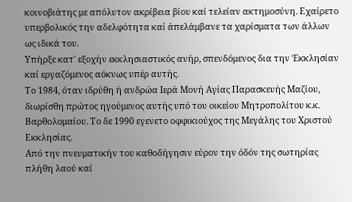κοινοβιάτης με απόλυτον ακρίβεια βίου καί τελείαν ακτημοσύνη. Εχαίρετο υπερβολικός την αδελφότητα καί άπελάμβανε τα χαρίσματα των άλλων ως ιδικά του.
Υπήρξε κατ' εξοχήν εκκλησιαστικός ανήρ, σπενδόμενος δια την Έκκλησίαν καί εργαζόμενος αόκνως υπέρ αυτής.
Το 1984, όταν ιδρύθη ή ανδρώα Ιερά Μονή Αγίας Παρασκευής Μαζίου, διωρίσθη πρώτος ηγούμενος αυτής υπό του οικείου Μητροπολίτου κ.κ. Βαρθολομαίου. Το δε 1990 εγενετο οφφικιούχος της Μεγάλης του Χριστού Εκκλησίας.
Από την πνευματικήν του καθοδήγησιν εύρον την όδόν της σωτηρίας πλήθη λαού καί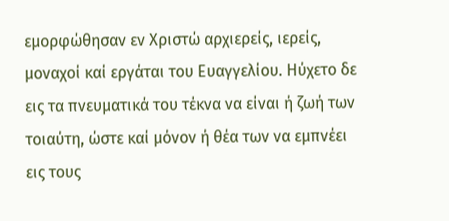εμορφώθησαν εν Χριστώ αρχιερείς, ιερείς, μοναχοί καί εργάται του Ευαγγελίου. Ηύχετο δε εις τα πνευματικά του τέκνα να είναι ή ζωή των τοιαύτη, ώστε καί μόνον ή θέα των να εμπνέει εις τους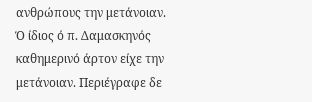ανθρώπους την μετάνοιαν.
Ό ίδιος ό π. Δαμασκηνός καθημερινό άρτον είχε την μετάνοιαν. Περιέγραφε δε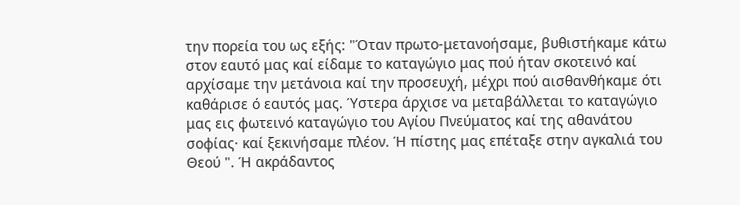την πορεία του ως εξής: "Όταν πρωτο-μετανοήσαμε, βυθιστήκαμε κάτω στον εαυτό μας καί είδαμε το καταγώγιο μας πού ήταν σκοτεινό καί αρχίσαμε την μετάνοια καί την προσευχή, μέχρι πού αισθανθήκαμε ότι καθάρισε ό εαυτός μας. Ύστερα άρχισε να μεταβάλλεται το καταγώγιο μας εις φωτεινό καταγώγιο του Αγίου Πνεύματος καί της αθανάτου σοφίας· καί ξεκινήσαμε πλέον. Ή πίστης μας επέταξε στην αγκαλιά του Θεού ". Ή ακράδαντος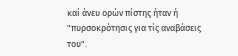καί άνευ ορών πίστης ήταν ή "πυρσοκρότησις για τίς αναβάσεις του".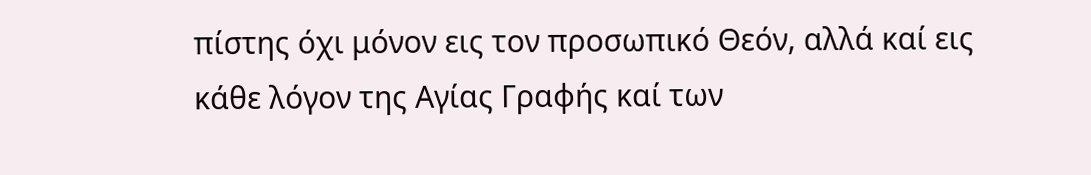πίστης όχι μόνον εις τον προσωπικό Θεόν, αλλά καί εις κάθε λόγον της Αγίας Γραφής καί των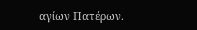αγίων Πατέρων.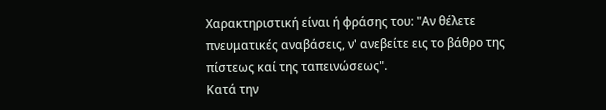Χαρακτηριστική είναι ή φράσης του: "Αν θέλετε πνευματικές αναβάσεις, ν' ανεβείτε εις το βάθρο της πίστεως καί της ταπεινώσεως".
Κατά την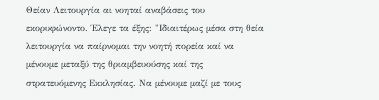Θείαν Λειτουργία αι νοηταί αναβάσεις του εκορυφώνοντο. Έλεγε τα έξης: "Ιδιαιτέρως μέσα στη θεία λειτουργία να παίρνομαι την νοητή πορεία καί να μένουμε μεταξύ της θριαμβευούσης καί της στρατευόμενης Εκκλησίας. Να μένουμε μαζί με τους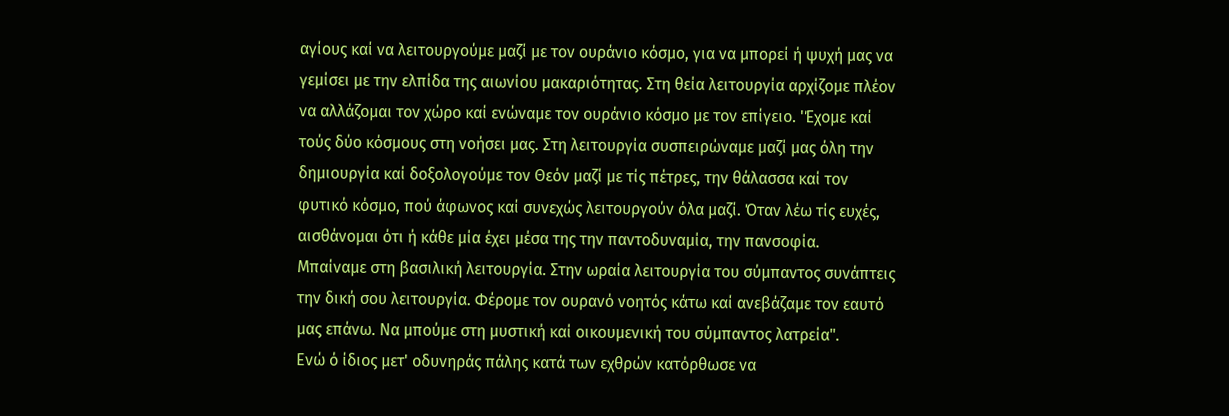αγίους καί να λειτουργούμε μαζί με τον ουράνιο κόσμο, για να μπορεί ή ψυχή μας να γεμίσει με την ελπίδα της αιωνίου μακαριότητας. Στη θεία λειτουργία αρχίζομε πλέον να αλλάζομαι τον χώρο καί ενώναμε τον ουράνιο κόσμο με τον επίγειο. 'Έχομε καί τούς δύο κόσμους στη νοήσει μας. Στη λειτουργία συσπειρώναμε μαζί μας όλη την δημιουργία καί δοξολογούμε τον Θεόν μαζί με τίς πέτρες, την θάλασσα καί τον φυτικό κόσμο, πού άφωνος καί συνεχώς λειτουργούν όλα μαζί. Όταν λέω τίς ευχές, αισθάνομαι ότι ή κάθε μία έχει μέσα της την παντοδυναμία, την πανσοφία.
Μπαίναμε στη βασιλική λειτουργία. Στην ωραία λειτουργία του σύμπαντος συνάπτεις την δική σου λειτουργία. Φέρομε τον ουρανό νοητός κάτω καί ανεβάζαμε τον εαυτό μας επάνω. Να μπούμε στη μυστική καί οικουμενική του σύμπαντος λατρεία".
Ενώ ό ίδιος μετ' οδυνηράς πάλης κατά των εχθρών κατόρθωσε να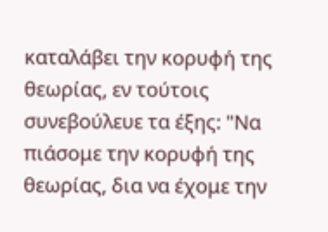καταλάβει την κορυφή της θεωρίας, εν τούτοις συνεβούλευε τα έξης: "Να πιάσομε την κορυφή της θεωρίας, δια να έχομε την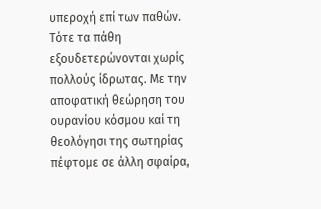υπεροχή επί των παθών. Τότε τα πάθη εξουδετερώνονται χωρίς πολλούς ίδρωτας. Με την αποφατική θεώρηση του ουρανίου κόσμου καί τη θεολόγησι της σωτηρίας πέφτομε σε άλλη σφαίρα,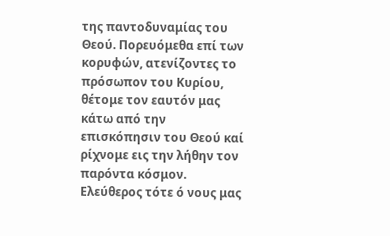της παντοδυναμίας του Θεού. Πορευόμεθα επί των κορυφών, ατενίζοντες το πρόσωπον του Κυρίου, θέτομε τον εαυτόν μας κάτω από την επισκόπησιν του Θεού καί ρίχνομε εις την λήθην τον παρόντα κόσμον. Ελεύθερος τότε ό νους μας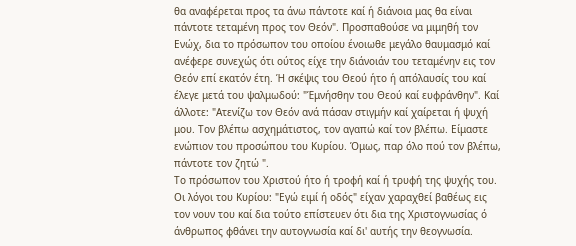θα αναφέρεται προς τα άνω πάντοτε καί ή διάνοια μας θα είναι πάντοτε τεταμένη προς τον Θεόν". Προσπαθούσε να μιμηθή τον Ενώχ, δια το πρόσωπον του οποίου ένοιωθε μεγάλο θαυμασμό καί ανέφερε συνεχώς ότι ούτος είχε την διάνοιάν του τεταμένην εις τον Θεόν επί εκατόν έτη. Ή σκέψις του Θεού ήτο ή απόλαυσίς του καί έλεγε μετά του ψαλμωδού: "Έμνήσθην του Θεού καί ευφράνθην". Καί άλλοτε: "Ατενίζω τον Θεόν ανά πάσαν στιγμήν καί χαίρεται ή ψυχή μου. Τον βλέπω ασχημάτιστος, τον αγαπώ καί τον βλέπω. Είμαστε ενώπιον του προσώπου του Κυρίου. Όμως, παρ όλο πού τον βλέπω, πάντοτε τον ζητώ ".
Το πρόσωπον του Χριστού ήτο ή τροφή καί ή τρυφή της ψυχής του. Οι λόγοι του Κυρίου: "Εγώ ειμί ή οδός" είχαν χαραχθεί βαθέως εις τον νουν του καί δια τούτο επίστευεν ότι δια της Χριστογνωσίας ό άνθρωπος φθάνει την αυτογνωσία καί δι' αυτής την θεογνωσία.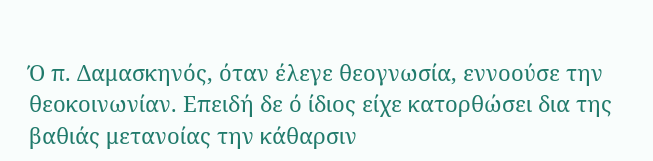Ό π. Δαμασκηνός, όταν έλεγε θεογνωσία, εννοούσε την θεοκοινωνίαν. Επειδή δε ό ίδιος είχε κατορθώσει δια της βαθιάς μετανοίας την κάθαρσιν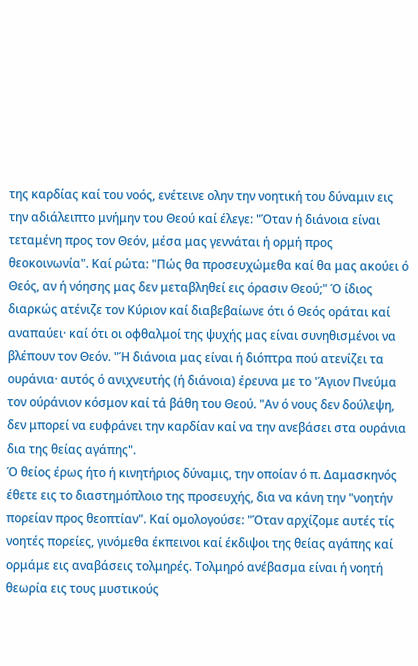της καρδίας καί του νοός, ενέτεινε ολην την νοητική του δύναμιν εις την αδιάλειπτο μνήμην του Θεού καί έλεγε: "Όταν ή διάνοια είναι τεταμένη προς τον Θεόν, μέσα μας γεννάται ή ορμή προς θεοκοινωνία". Καί ρώτα: "Πώς θα προσευχώμεθα καί θα μας ακούει ό Θεός, αν ή νόησης μας δεν μεταβληθεί εις όρασιν Θεού;" Ό ίδιος διαρκώς ατένιζε τον Κύριον καί διαβεβαίωνε ότι ό Θεός οράται καί αναπαύει· καί ότι οι οφθαλμοί της ψυχής μας είναι συνηθισμένοι να βλέπουν τον Θεόν. "Ή διάνοια μας είναι ή διόπτρα πού ατενίζει τα ουράνια· αυτός ό ανιχνευτής (ή διάνοια) έρευνα με το 'Άγιον Πνεύμα τον ούράνιον κόσμον καί τά βάθη του Θεού. "Αν ό νους δεν δούλεψη, δεν μπορεί να ευφράνει την καρδίαν καί να την ανεβάσει στα ουράνια δια της θείας αγάπης".
Ό θείος έρως ήτο ή κινητήριος δύναμις, την οποίαν ό π. Δαμασκηνός έθετε εις το διαστημόπλοιο της προσευχής, δια να κάνη την "νοητήν πορείαν προς θεοπτίαν". Καί ομολογούσε: "Όταν αρχίζομε αυτές τίς νοητές πορείες, γινόμεθα έκπεινοι καί έκδιψοι της θείας αγάπης καί ορμάμε εις αναβάσεις τολμηρές. Τολμηρό ανέβασμα είναι ή νοητή θεωρία εις τους μυστικούς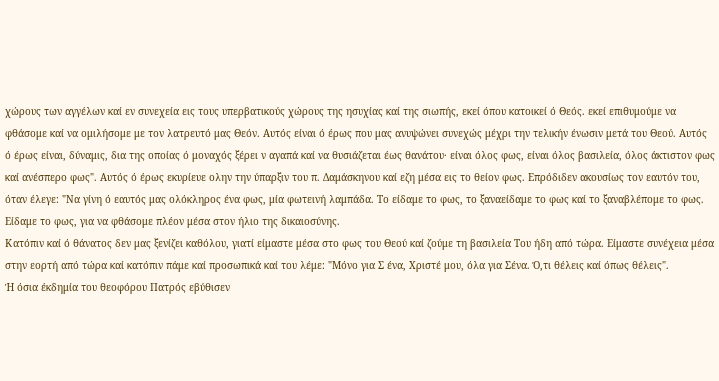χώρους των αγγέλων καί εν συνεχεία εις τους υπερβατικούς χώρους της ησυχίας καί της σιωπής, εκεί όπου κατοικεί ό Θεός. εκεί επιθυμούμε να φθάσομε καί να ομιλήσομε με τον λατρευτό μας Θεόν. Αυτός είναι ό έρως που μας ανυψώνει συνεχώς μέχρι την τελικήν ένωσιν μετά του Θεού. Αυτός ό έρως είναι, δύναμις, δια της οποίας ό μοναχός ξέρει ν αγαπά καί να θυσιάζεται έως θανάτου· είναι όλος φως, είναι όλος βασιλεία, όλος άκτιστον φως καί ανέσπερο φως". Αυτός ό έρως εκυρίευε ολην την ύπαρξιν του π. Δαμάσκηνου καί εζη μέσα εις το θείον φως. Επρόδιδεν ακουσίως τον εαυτόν του, όταν έλεγε: "Να γίνη ό εαυτός μας ολόκληρος ένα φως, μία φωτεινή λαμπάδα. Το είδαμε το φως, το ξαναείδαμε το φως καί το ξαναβλέπομε το φως. Είδαμε το φως, για να φθάσομε πλέον μέσα στον ήλιο της δικαιοσύνης.
Κατόπιν καί ό θάνατος δεν μας ξενίζει καθόλου, γιατί είμαστε μέσα στο φως του Θεού καί ζούμε τη βασιλεία Του ήδη από τώρα. Είμαστε συνέχεια μέσα στην εορτή από τώρα καί κατόπιν πάμε καί προσωπικά καί του λέμε: "Μόνο για Σ ένα, Χριστέ μου, όλα για Σένα. Ό,τι θέλεις καί όπως θέλεις".
Ή όσια έκδημία του θεοφόρου Πατρός εβύθισεν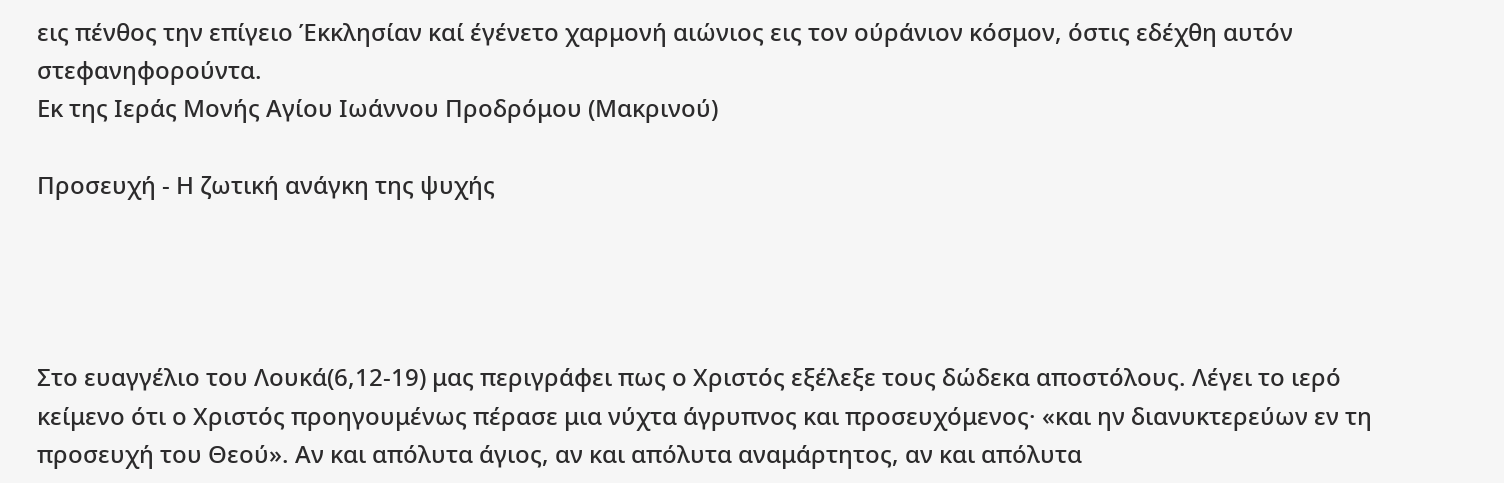εις πένθος την επίγειο Έκκλησίαν καί έγένετο χαρμονή αιώνιος εις τον ούράνιον κόσμον, όστις εδέχθη αυτόν στεφανηφορούντα.
Εκ της Ιεράς Μονής Αγίου Ιωάννου Προδρόμου (Μακρινού)

Προσευχή - Η ζωτική ανάγκη της ψυχής




Στο ευαγγέλιο του Λουκά(6,12-19) μας περιγράφει πως ο Χριστός εξέλεξε τους δώδεκα αποστόλους. Λέγει το ιερό κείμενο ότι ο Χριστός προηγουμένως πέρασε μια νύχτα άγρυπνος και προσευχόμενος· «και ην διανυκτερεύων εν τη προσευχή του Θεού». Αν και απόλυτα άγιος, αν και απόλυτα αναμάρτητος, αν και απόλυτα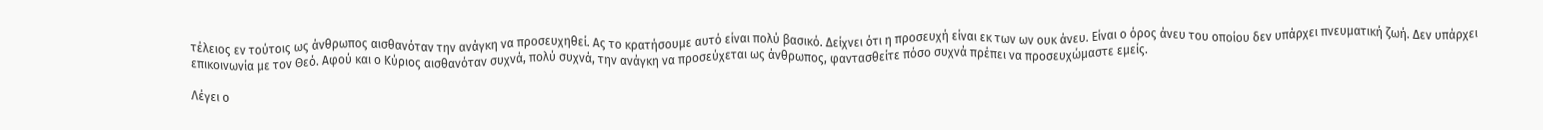τέλειος εν τούτοις ως άνθρωπος αισθανόταν την ανάγκη να προσευχηθεί. Ας το κρατήσουμε αυτό είναι πολύ βασικό. Δείχνει ότι η προσευχή είναι εκ των ων ουκ άνευ. Είναι ο όρος άνευ του οποίου δεν υπάρχει πνευματική ζωή. Δεν υπάρχει επικοινωνία με τον Θεό. Αφού και ο Κύριος αισθανόταν συχνά, πολύ συχνά, την ανάγκη να προσεύχεται ως άνθρωπος, φαντασθείτε πόσο συχνά πρέπει να προσευχώμαστε εμείς.

Λέγει ο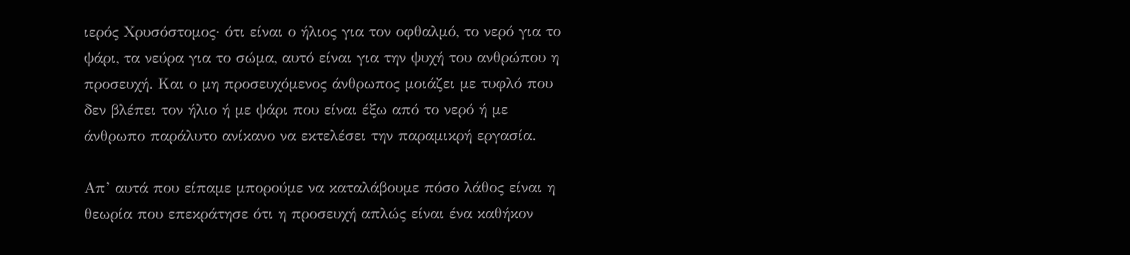ιερός Χρυσόστομος· ότι είναι ο ήλιος για τον οφθαλμό, το νερό για το ψάρι, τα νεύρα για το σώμα, αυτό είναι για την ψυχή του ανθρώπου η προσευχή. Και ο μη προσευχόμενος άνθρωπος μοιάζει με τυφλό που δεν βλέπει τον ήλιο ή με ψάρι που είναι έξω από το νερό ή με άνθρωπο παράλυτο ανίκανο να εκτελέσει την παραμικρή εργασία.

Απ’ αυτά που είπαμε μπορούμε να καταλάβουμε πόσο λάθος είναι η θεωρία που επεκράτησε ότι η προσευχή απλώς είναι ένα καθήκον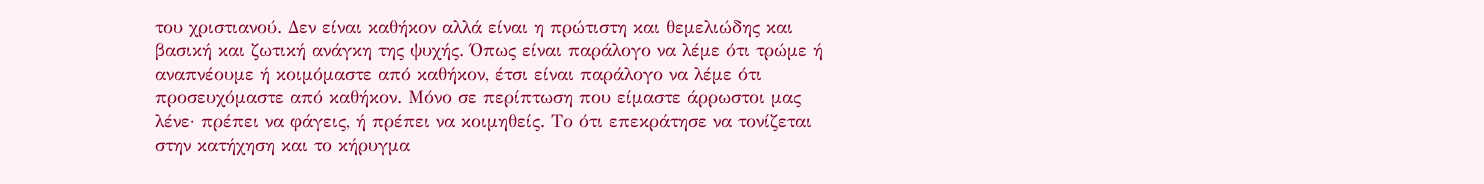του χριστιανού. Δεν είναι καθήκον αλλά είναι η πρώτιστη και θεμελιώδης και βασική και ζωτική ανάγκη της ψυχής. Όπως είναι παράλογο να λέμε ότι τρώμε ή αναπνέουμε ή κοιμόμαστε από καθήκον, έτσι είναι παράλογο να λέμε ότι προσευχόμαστε από καθήκον. Μόνο σε περίπτωση που είμαστε άρρωστοι μας λένε· πρέπει να φάγεις, ή πρέπει να κοιμηθείς. Το ότι επεκράτησε να τονίζεται στην κατήχηση και το κήρυγμα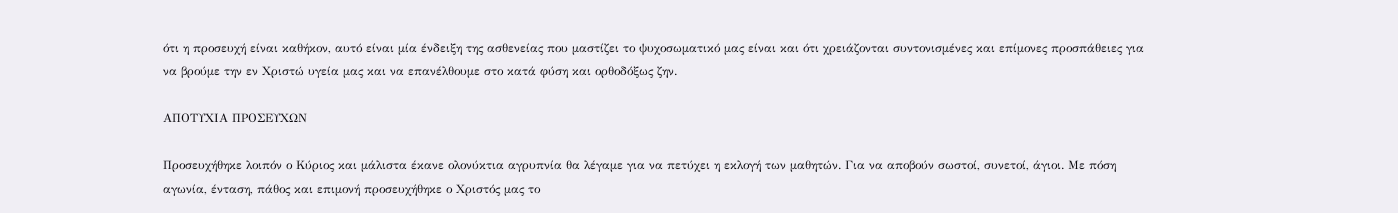ότι η προσευχή είναι καθήκον, αυτό είναι μία ένδειξη της ασθενείας που μαστίζει το ψυχοσωματικό μας είναι και ότι χρειάζονται συντονισμένες και επίμονες προσπάθειες για να βρούμε την εν Χριστώ υγεία μας και να επανέλθουμε στο κατά φύση και ορθοδόξως ζην.

ΑΠΟΤΥΧΙΑ ΠΡΟΣΕΥΧΩΝ

Προσευχήθηκε λοιπόν ο Κύριος και μάλιστα έκανε ολονύκτια αγρυπνία θα λέγαμε για να πετύχει η εκλογή των μαθητών. Για να αποβούν σωστοί, συνετοί, άγιοι. Με πόση αγωνία, ένταση, πάθος και επιμονή προσευχήθηκε ο Χριστός μας το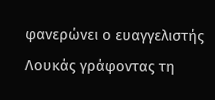φανερώνει ο ευαγγελιστής Λουκάς γράφοντας τη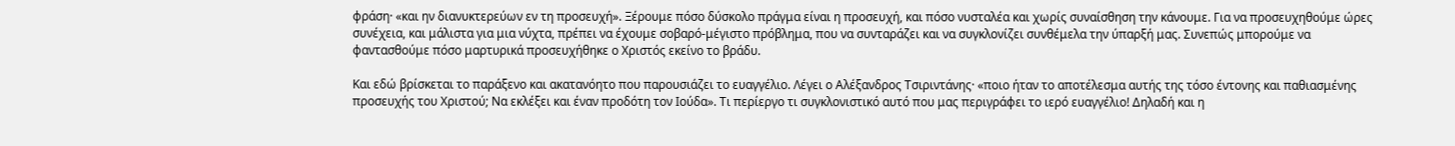φράση· «και ην διανυκτερεύων εν τη προσευχή». Ξέρουμε πόσο δύσκολο πράγμα είναι η προσευχή, και πόσο νυσταλέα και χωρίς συναίσθηση την κάνουμε. Για να προσευχηθούμε ώρες συνέχεια, και μάλιστα για μια νύχτα, πρέπει να έχουμε σοβαρό-μέγιστο πρόβλημα, που να συνταράζει και να συγκλονίζει συνθέμελα την ύπαρξή μας. Συνεπώς μπορούμε να φαντασθούμε πόσο μαρτυρικά προσευχήθηκε ο Χριστός εκείνο το βράδυ.

Και εδώ βρίσκεται το παράξενο και ακατανόητο που παρουσιάζει το ευαγγέλιο. Λέγει ο Αλέξανδρος Τσιριντάνης· «ποιο ήταν το αποτέλεσμα αυτής της τόσο έντονης και παθιασμένης προσευχής του Χριστού; Να εκλέξει και έναν προδότη τον Ιούδα». Τι περίεργο τι συγκλονιστικό αυτό που μας περιγράφει το ιερό ευαγγέλιο! Δηλαδή και η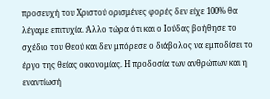προσευχή του Χριστού ορισμένες φορές δεν είχε 100% θα λέγαμε επιτυχία. Άλλο τώρα ότι και ο Ιούδας βοήθησε το σχέδιο του Θεού και δεν μπόρεσε ο διάβολος να εμποδίσει το έργο της θείας οικονομίας. Η προδοσία των ανθρώπων και η εναντίωσή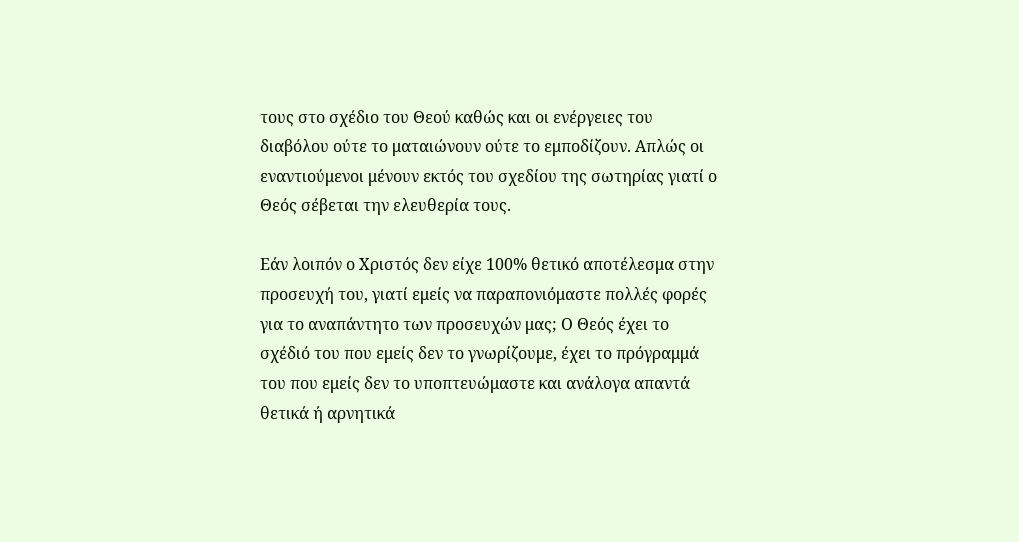τους στο σχέδιο του Θεού καθώς και οι ενέργειες του διαβόλου ούτε το ματαιώνουν ούτε το εμποδίζουν. Απλώς οι εναντιούμενοι μένουν εκτός του σχεδίου της σωτηρίας γιατί ο Θεός σέβεται την ελευθερία τους.

Εάν λοιπόν ο Χριστός δεν είχε 100% θετικό αποτέλεσμα στην προσευχή του, γιατί εμείς να παραπονιόμαστε πολλές φορές για το αναπάντητο των προσευχών μας; Ο Θεός έχει το σχέδιό του που εμείς δεν το γνωρίζουμε, έχει το πρόγραμμά του που εμείς δεν το υποπτευώμαστε και ανάλογα απαντά θετικά ή αρνητικά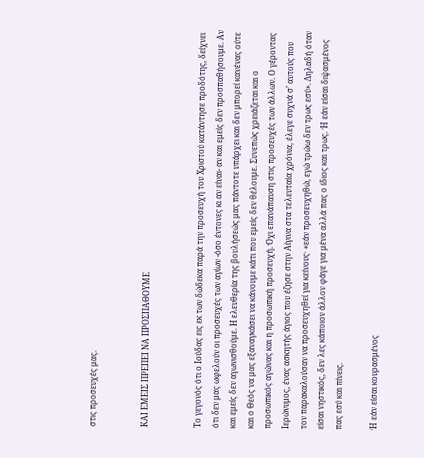στις προσευχές μας.


ΚΑΙ ΕΜΕΙΣ ΠΡΕΠΕΙ ΝΑ ΠΡΟΣΠΑΘΟΥΜΕ


Το γεγονός ότι ο Ιούδας εις εκ των δώδεκα παρά την προσευχή του Χριστού κατάντησε προδότης, δείχνει ότι δεν μας ωφελούν οι προσευχές των αγίων -όσο έντονες κι αν είναι- αν και εμείς δεν προσπαθήσουμε. Αν και εμείς δεν αγωνισθούμε. Η ελευθερία της βουλήσεώς μας πάντοτε υπάρχει και δεν μπορεί κανένας ούτε και ο Θεός να μας εξαναγκάσει να κάνουμε κάτι που εμείς δεν θέλουμε. Συνεπώς χρειάζεται και ο προσωπικός αγώνας και η προσωπική προσευχή. Όχι επανάπαυση στις προσευχές των άλλων. Ο γέροντας Ιερώνυμος, ένας ασκητής άγιος που έζησε στην Αίγινα στα τελευταία χρόνια, έλεγε συχνά σ’ αυτούς που τον παρακαλούσαν να προσευχηθεί για κείνους· «εάν προσευχηθώ, εγώ τρώω δεν τρως εσύ». Δηλαδή όταν είσαι νηστικός, δεν λες κάποιον άλλον φάγε για μένα αλλά πας ο ίδιος και τρως. Ή εάν είσαι διψασμένος πας εσύ και πίνεις.

Ή εάν είσαι κουρασμένος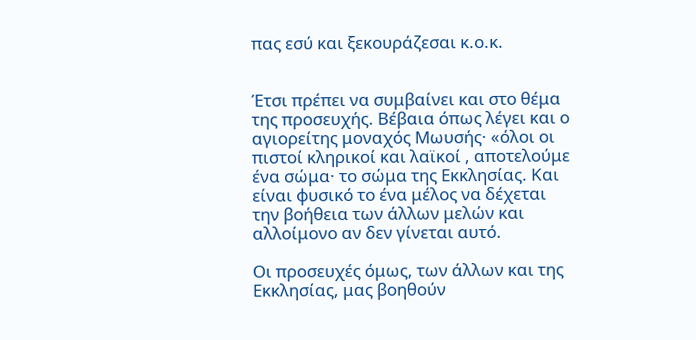πας εσύ και ξεκουράζεσαι κ.ο.κ.


Έτσι πρέπει να συμβαίνει και στο θέμα της προσευχής. Βέβαια όπως λέγει και ο αγιορείτης μοναχός Μωυσής· «όλοι οι πιστοί κληρικοί και λαϊκοί , αποτελούμε ένα σώμα· το σώμα της Εκκλησίας. Και είναι φυσικό το ένα μέλος να δέχεται την βοήθεια των άλλων μελών και αλλοίμονο αν δεν γίνεται αυτό.

Οι προσευχές όμως, των άλλων και της Εκκλησίας, μας βοηθούν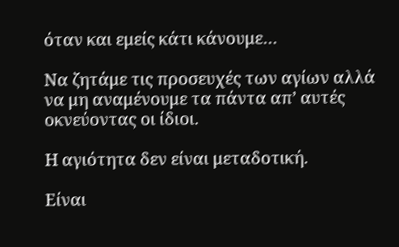όταν και εμείς κάτι κάνουμε…

Να ζητάμε τις προσευχές των αγίων αλλά να μη αναμένουμε τα πάντα απ’ αυτές οκνεύοντας οι ίδιοι.

Η αγιότητα δεν είναι μεταδοτική.

Είναι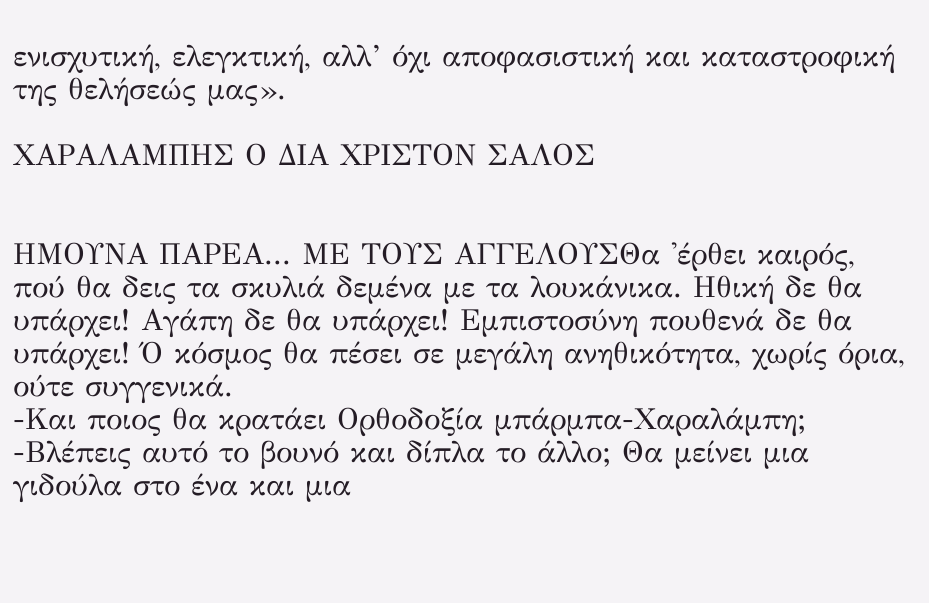ενισχυτική, ελεγκτική, αλλ’ όχι αποφασιστική και καταστροφική της θελήσεώς μας».

ΧΑΡΑΛΑΜΠΗΣ Ο ΔΙΑ ΧΡΙΣΤΟΝ ΣΑΛΟΣ


ΗΜΟΥΝΑ ΠΑΡΕΑ... ΜΕ ΤΟΥΣ ΑΓΓΕΛΟΥΣΘα 'έρθει καιρός, πού θα δεις τα σκυλιά δεμένα με τα λουκάνικα. Ηθική δε θα υπάρχει! Αγάπη δε θα υπάρχει! Εμπιστοσύνη πουθενά δε θα υπάρχει! Ό κόσμος θα πέσει σε μεγάλη ανηθικότητα, χωρίς όρια, ούτε συγγενικά.
-Και ποιος θα κρατάει Ορθοδοξία μπάρμπα-Χαραλάμπη;
-Βλέπεις αυτό το βουνό και δίπλα το άλλο; Θα μείνει μια γιδούλα στο ένα και μια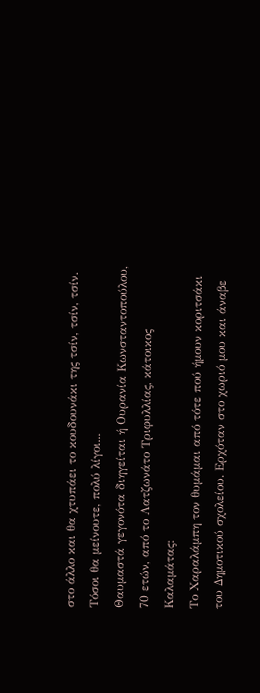στο άλλο και θα χτυπάει το κουδουνάκι της τσίν, τσίν, τσίν. Τόσοι θα μείνουτε, πολύ λίγοι...
Θαυμαστά γεγονότα διηγείται ή Ουρανία Κωνσταντοπούλου, 70 ετών, από το Λατζωνάτο Τριφυλλίας, κάτοικος Καλαμάτας:
Το Χαραλάμπη τον θυμάμαι από τότε πού ήμουν κοριτσάκι του Δημοτικού σχολείου. Ερχόταν στο χωριό μου και άναβε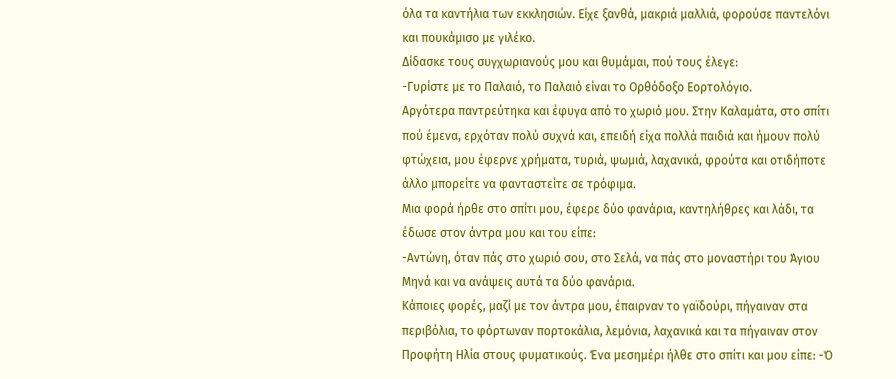όλα τα καντήλια των εκκλησιών. Είχε ξανθά, μακριά μαλλιά, φορούσε παντελόνι και πουκάμισο με γιλέκο.
Δίδασκε τους συγχωριανούς μου και θυμάμαι, πού τους έλεγε:
-Γυρίστε με το Παλαιό, το Παλαιό είναι το Ορθόδοξο Εορτολόγιο.
Αργότερα παντρεύτηκα και έφυγα από το χωριό μου. Στην Καλαμάτα, στο σπίτι πού έμενα, ερχόταν πολύ συχνά και, επειδή είχα πολλά παιδιά και ήμουν πολύ φτώχεια, μου έφερνε χρήματα, τυριά, ψωμιά, λαχανικά, φρούτα και οτιδήποτε άλλο μπορείτε να φανταστείτε σε τρόφιμα.
Μια φορά ήρθε στο σπίτι μου, έφερε δύο φανάρια, καντηλήθρες και λάδι, τα έδωσε στον άντρα μου και του είπε:
-Αντώνη, όταν πάς στο χωριό σου, στο Σελά, να πάς στο μοναστήρι του Άγιου Μηνά και να ανάψεις αυτά τα δύο φανάρια.
Κάποιες φορές, μαζί με τον άντρα μου, έπαιρναν το γαϊδούρι, πήγαιναν στα περιβόλια, το φόρτωναν πορτοκάλια, λεμόνια, λαχανικά και τα πήγαιναν στον Προφήτη Ηλία στους φυματικούς. Ένα μεσημέρι ήλθε στο σπίτι και μου είπε: -Ό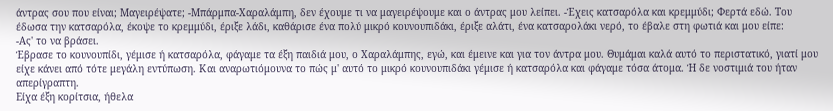άντρας σου που είναι; Μαγειρέψατε; -Μπάρμπα-Χαραλάμπη, δεν έχουμε τι να μαγειρέψουμε και ο άντρας μου λείπει. -Έχεις κατσαρόλα και κρεμμύδι; Φερτά εδώ. Του έδωσα την κατσαρόλα, έκοψε το κρεμμύδι, έριξε λάδι, καθάρισε ένα πολύ μικρό κουνουπιδάκι, έριξε αλάτι, ένα κατσαρολάκι νερό, το έβαλε στη φωτιά και μου είπε:
-Ας' το να βράσει.
Έβρασε το κουνουπίδι, γέμισε ή κατσαρόλα, φάγαμε τα έξη παιδιά μου, ο Χαραλάμπης, εγώ, και έμεινε και για τον άντρα μου. Θυμάμαι καλά αυτό το περιστατικό, γιατί μου είχε κάνει από τότε μεγάλη εντύπωση. Και αναρωτιόμουνα το πώς μ' αυτό το μικρό κουνουπιδάκι γέμισε ή κατσαρόλα και φάγαμε τόσα άτομα. Ή δε νοστιμιά του ήταν απερίγραπτη.
Είχα έξη κορίτσια, ήθελα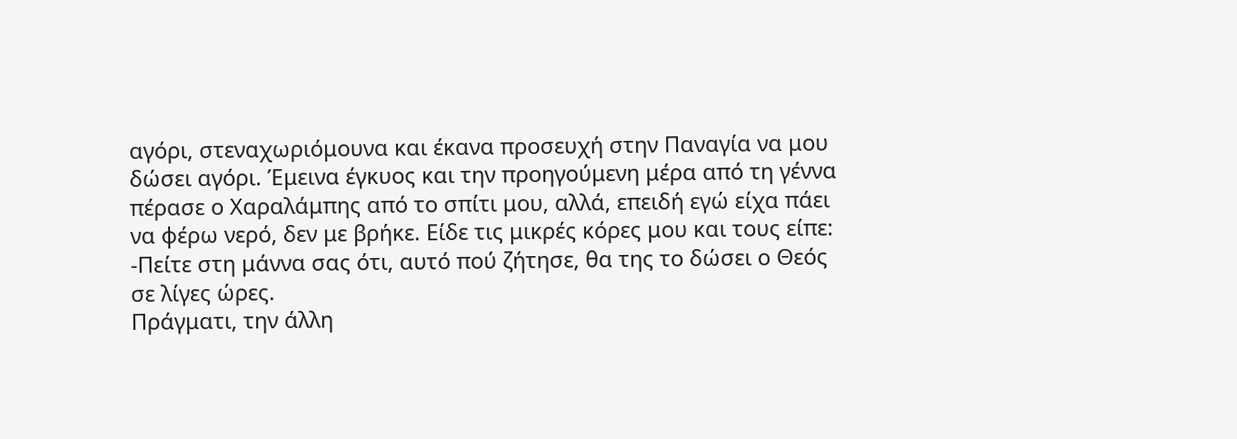αγόρι, στεναχωριόμουνα και έκανα προσευχή στην Παναγία να μου δώσει αγόρι. Έμεινα έγκυος και την προηγούμενη μέρα από τη γέννα πέρασε ο Χαραλάμπης από το σπίτι μου, αλλά, επειδή εγώ είχα πάει να φέρω νερό, δεν με βρήκε. Είδε τις μικρές κόρες μου και τους είπε:
-Πείτε στη μάννα σας ότι, αυτό πού ζήτησε, θα της το δώσει ο Θεός σε λίγες ώρες.
Πράγματι, την άλλη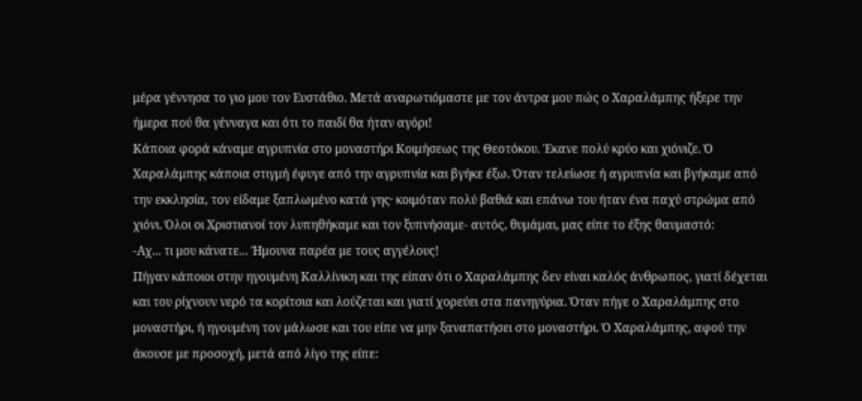μέρα γέννησα το γιο μου τον Ευστάθιο. Μετά αναρωτιόμαστε με τον άντρα μου πώς ο Χαραλάμπης ήξερε την ήμερα πού θα γένναγα και ότι το παιδί θα ήταν αγόρι!
Κάποια φορά κάναμε αγρυπνία στο μοναστήρι Κοιμήσεως της Θεοτόκου. Έκανε πολύ κρύο και χιόνιζε. Ό Χαραλάμπης κάποια στιγμή έφυγε από την αγρυπνία και βγήκε έξω. Όταν τελείωσε ή αγρυπνία και βγήκαμε από την εκκλησία, τον είδαμε ξαπλωμένο κατά γης· κοιμόταν πολύ βαθιά και επάνω του ήταν ένα παχύ στρώμα από χιόνι. Όλοι οι Χριστιανοί τον λυπηθήκαμε και τον ξυπνήσαμε- αυτός, θυμάμαι, μας είπε το έξης θαυμαστό:
-Αχ... τι μου κάνατε... Ήμουνα παρέα με τους αγγέλους!
Πήγαν κάποιοι στην ηγουμένη Καλλίνικη και της είπαν ότι ο Χαραλάμπης δεν είναι καλός άνθρωπος, γιατί δέχεται και του ρίχνουν νερό τα κορίτσια και λούζεται και γιατί χορεύει στα πανηγύρια. Όταν πήγε ο Χαραλάμπης στο μοναστήρι, ή ηγουμένη τον μάλωσε και του είπε να μην ξαναπατήσει στο μοναστήρι. Ό Χαραλάμπης, αφού την άκουσε με προσοχή, μετά από λίγο της είπε: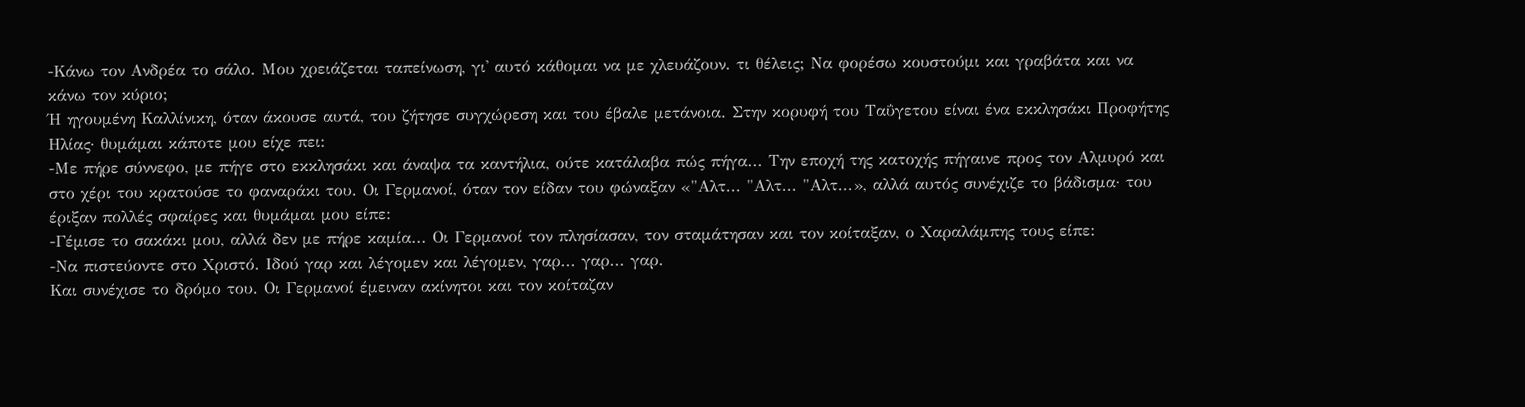-Κάνω τον Ανδρέα το σάλο. Μου χρειάζεται ταπείνωση, γι' αυτό κάθομαι να με χλευάζουν. τι θέλεις; Να φορέσω κουστούμι και γραβάτα και να κάνω τον κύριο;
Ή ηγουμένη Καλλίνικη, όταν άκουσε αυτά, του ζήτησε συγχώρεση και του έβαλε μετάνοια. Στην κορυφή του Ταΰγετου είναι ένα εκκλησάκι Προφήτης Ηλίας· θυμάμαι κάποτε μου είχε πει:
-Με πήρε σύννεφο, με πήγε στο εκκλησάκι και άναψα τα καντήλια, ούτε κατάλαβα πώς πήγα... Την εποχή της κατοχής πήγαινε προς τον Αλμυρό και στο χέρι του κρατούσε το φαναράκι του. Οι Γερμανοί, όταν τον είδαν του φώναξαν «"Αλτ... "Αλτ... "Αλτ...», αλλά αυτός συνέχιζε το βάδισμα· του έριξαν πολλές σφαίρες και θυμάμαι μου είπε:
-Γέμισε το σακάκι μου, αλλά δεν με πήρε καμία... Οι Γερμανοί τον πλησίασαν, τον σταμάτησαν και τον κοίταξαν, ο Χαραλάμπης τους είπε:
-Να πιστεύοντε στο Χριστό. Ιδού γαρ και λέγομεν και λέγομεν, γαρ... γαρ... γαρ.
Και συνέχισε το δρόμο του. Οι Γερμανοί έμειναν ακίνητοι και τον κοίταζαν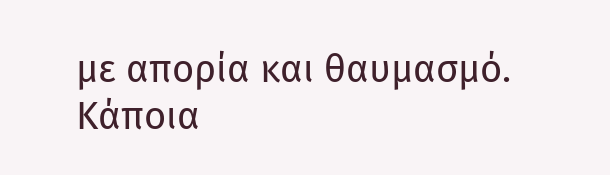με απορία και θαυμασμό. Κάποια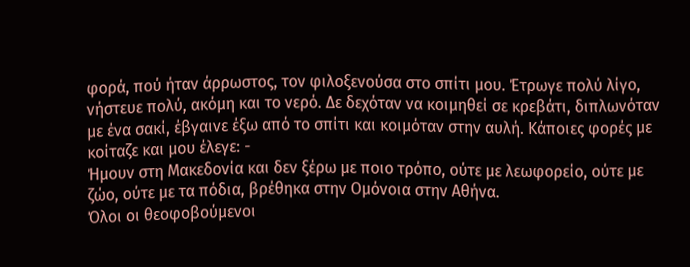φορά, πού ήταν άρρωστος, τον φιλοξενούσα στο σπίτι μου. Έτρωγε πολύ λίγο, νήστευε πολύ, ακόμη και το νερό. Δε δεχόταν να κοιμηθεί σε κρεβάτι, διπλωνόταν με ένα σακί, έβγαινε έξω από το σπίτι και κοιμόταν στην αυλή. Κάποιες φορές με κοίταζε και μου έλεγε: -
Ήμουν στη Μακεδονία και δεν ξέρω με ποιο τρόπο, ούτε με λεωφορείο, ούτε με ζώο, ούτε με τα πόδια, βρέθηκα στην Ομόνοια στην Αθήνα.
Όλοι οι θεοφοβούμενοι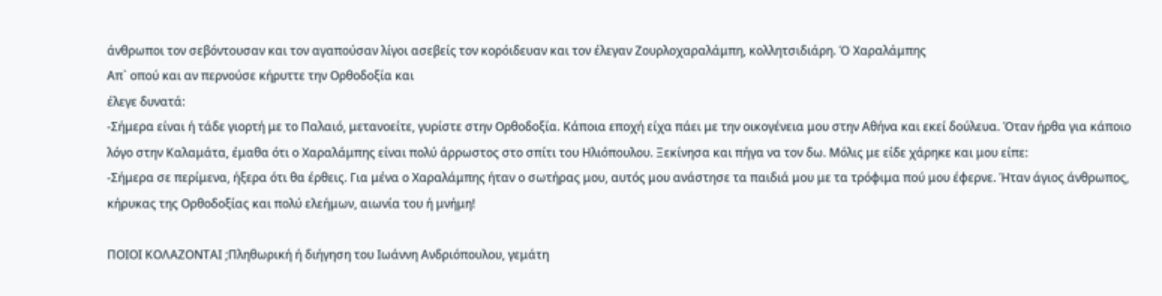άνθρωποι τον σεβόντουσαν και τον αγαπούσαν λίγοι ασεβείς τον κορόιδευαν και τον έλεγαν Ζουρλοχαραλάμπη, κολλητσιδιάρη. Ό Χαραλάμπης
Απ` οπού και αν περνούσε κήρυττε την Ορθοδοξία και
έλεγε δυνατά:
-Σήμερα είναι ή τάδε γιορτή με το Παλαιό, μετανοείτε, γυρίστε στην Ορθοδοξία. Κάποια εποχή είχα πάει με την οικογένεια μου στην Αθήνα και εκεί δούλευα. Όταν ήρθα για κάποιο λόγο στην Καλαμάτα, έμαθα ότι ο Χαραλάμπης είναι πολύ άρρωστος στο σπίτι του Ηλιόπουλου. Ξεκίνησα και πήγα να τον δω. Μόλις με είδε χάρηκε και μου είπε:
-Σήμερα σε περίμενα, ήξερα ότι θα έρθεις. Για μένα ο Χαραλάμπης ήταν ο σωτήρας μου, αυτός μου ανάστησε τα παιδιά μου με τα τρόφιμα πού μου έφερνε. Ήταν άγιος άνθρωπος, κήρυκας της Ορθοδοξίας και πολύ ελεήμων, αιωνία του ή μνήμη!

ΠΟΙΟΙ ΚΟΛΑΖΟΝΤΑΙ ;Πληθωρική ή διήγηση του Ιωάννη Ανδριόπουλου, γεμάτη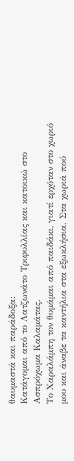θαυμαστά και παράδοξα:
Κατάγομαι από το Λατζωνάτο Τριφυλλίας και κατοικώ στο Ασπρόχωμα Καλαμάτας.
Το Χαραλάμπη τον θυμάμαι από παιδάκι, γιατί ερχόταν στο χωριό μου και άναβε τα καντήλια στα εξωκλήσια. Στα χωριά πού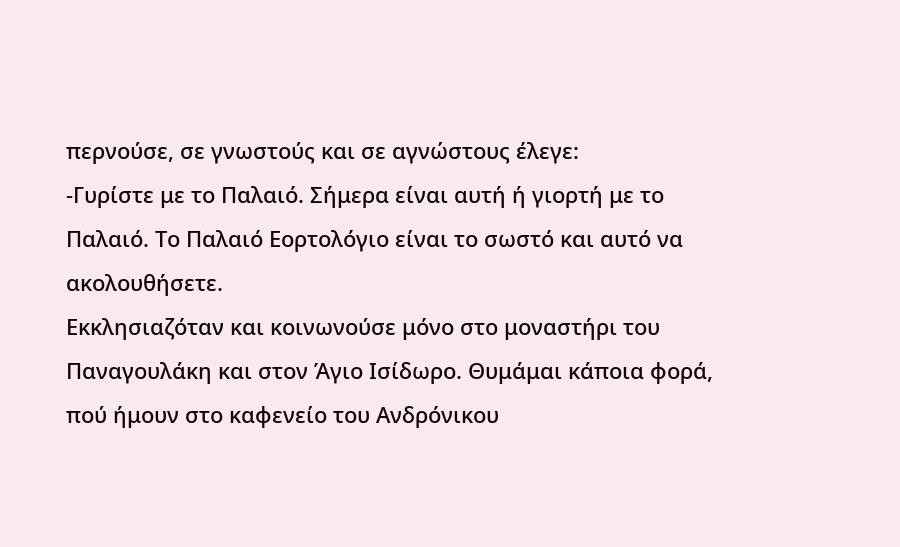περνούσε, σε γνωστούς και σε αγνώστους έλεγε:
-Γυρίστε με το Παλαιό. Σήμερα είναι αυτή ή γιορτή με το Παλαιό. Το Παλαιό Εορτολόγιο είναι το σωστό και αυτό να ακολουθήσετε.
Εκκλησιαζόταν και κοινωνούσε μόνο στο μοναστήρι του Παναγουλάκη και στον Άγιο Ισίδωρο. Θυμάμαι κάποια φορά, πού ήμουν στο καφενείο του Ανδρόνικου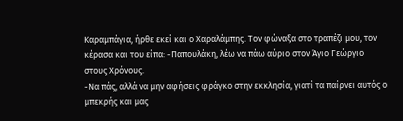Καραμπάγια, ήρθε εκεί και ο Χαραλάμπης. Τον φώναξα στο τραπέζι μου, τον κέρασα και του είπα: -Παπουλάκη, λέω να πάω αύριο στον Άγιο Γεώργιο στους Χρόνους.
-Να πάς, αλλά να μην αφήσεις φράγκο στην εκκλησία, γιατί τα παίρνει αυτός ο μπεκρής και μας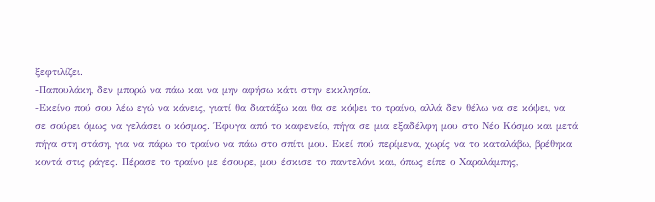ξεφτιλίζει.
-Παπουλάκη, δεν μπορώ να πάω και να μην αφήσω κάτι στην εκκλησία.
-Εκείνο πού σου λέω εγώ να κάνεις, γιατί θα διατάξω και θα σε κόψει το τραίνο, αλλά δεν θέλω να σε κόψει, να σε σούρει όμως να γελάσει ο κόσμος. Έφυγα από το καφενείο, πήγα σε μια εξαδέλφη μου στο Νέο Κόσμο και μετά πήγα στη στάση, για να πάρω το τραίνο να πάω στο σπίτι μου. Εκεί πού περίμενα, χωρίς να το καταλάβω, βρέθηκα κοντά στις ράγες. Πέρασε το τραίνο με έσουρε, μου έσκισε το παντελόνι και, όπως είπε ο Χαραλάμπης,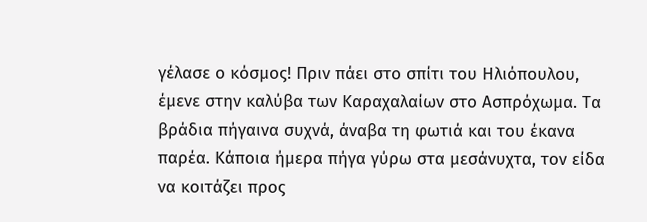γέλασε ο κόσμος! Πριν πάει στο σπίτι του Ηλιόπουλου, έμενε στην καλύβα των Καραχαλαίων στο Ασπρόχωμα. Τα βράδια πήγαινα συχνά, άναβα τη φωτιά και του έκανα παρέα. Κάποια ήμερα πήγα γύρω στα μεσάνυχτα, τον είδα να κοιτάζει προς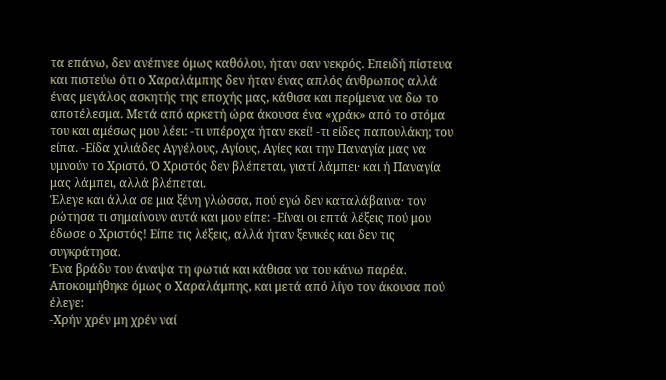τα επάνω, δεν ανέπνεε όμως καθόλου, ήταν σαν νεκρός. Επειδή πίστευα και πιστεύω ότι ο Χαραλάμπης δεν ήταν ένας απλός άνθρωπος αλλά ένας μεγάλος ασκητής της εποχής μας, κάθισα και περίμενα να δω το αποτέλεσμα. Μετά από αρκετή ώρα άκουσα ένα «χράκ» από το στόμα του και αμέσως μου λέει: -τι υπέροχα ήταν εκεί! -τι είδες παπουλάκη; του είπα. -Είδα χιλιάδες Αγγέλους, Αγίους, Αγίες και την Παναγία μας να υμνούν το Χριστό. Ό Χριστός δεν βλέπεται, γιατί λάμπει· και ή Παναγία μας λάμπει, αλλά βλέπεται.
Έλεγε και άλλα σε μια ξένη γλώσσα, πού εγώ δεν καταλάβαινα· τον ρώτησα τι σημαίνουν αυτά και μου είπε: -Είναι οι επτά λέξεις πού μου έδωσε ο Χριστός! Είπε τις λέξεις, αλλά ήταν ξενικές και δεν τις συγκράτησα.
Ένα βράδυ του άναψα τη φωτιά και κάθισα να του κάνω παρέα. Αποκοιμήθηκε όμως ο Χαραλάμπης, και μετά από λίγο τον άκουσα πού έλεγε:
-Χρήν χρέν μη χρέν ναί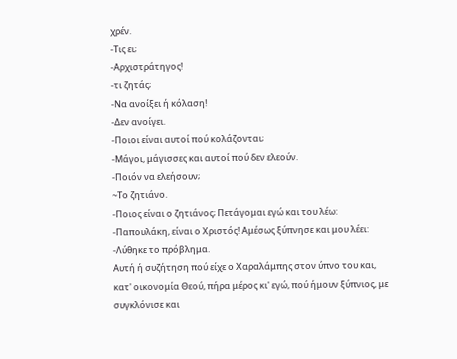χρέν.
-Τις ει;
-Αρχιστράτηγος!
-τι ζητάς;
-Να ανοίξει ή κόλαση!
-Δεν ανοίγει.
-Ποιοι είναι αυτοί πού κολάζονται;
-Μάγοι, μάγισσες και αυτοί πού δεν ελεούν.
-Ποιόν να ελεήσουν;
~Το ζητιάνο.
-Ποιος είναι ο ζητιάνος; Πετάγομαι εγώ και του λέω:
-Παπουλάκη, είναι ο Χριστός! Αμέσως ξύπνησε και μου λέει:
-Λύθηκε το πρόβλημα.
Αυτή ή συζήτηση πού είχε ο Χαραλάμπης στον ύπνο του και, κατ' οικονομία Θεού, πήρα μέρος κι' εγώ, πού ήμουν ξύπνιος, με συγκλόνισε και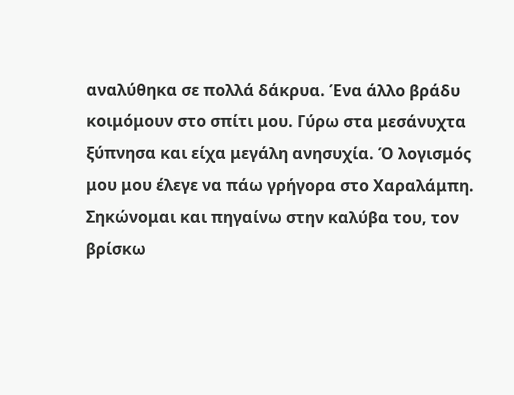αναλύθηκα σε πολλά δάκρυα. Ένα άλλο βράδυ κοιμόμουν στο σπίτι μου. Γύρω στα μεσάνυχτα ξύπνησα και είχα μεγάλη ανησυχία. Ό λογισμός μου μου έλεγε να πάω γρήγορα στο Χαραλάμπη. Σηκώνομαι και πηγαίνω στην καλύβα του, τον βρίσκω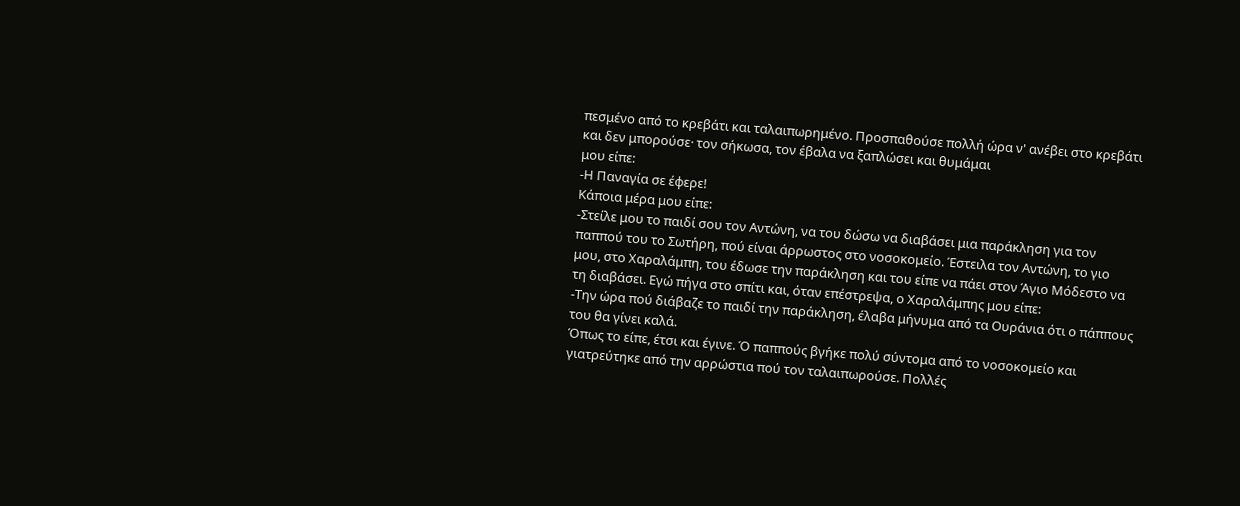πεσμένο από το κρεβάτι και ταλαιπωρημένο. Προσπαθούσε πολλή ώρα ν' ανέβει στο κρεβάτι και δεν μπορούσε· τον σήκωσα, τον έβαλα να ξαπλώσει και θυμάμαι
μου είπε:
-Η Παναγία σε έφερε!
Κάποια μέρα μου είπε:
-Στείλε μου το παιδί σου τον Αντώνη, να του δώσω να διαβάσει μια παράκληση για τον παππού του το Σωτήρη, πού είναι άρρωστος στο νοσοκομείο. Έστειλα τον Αντώνη, το γιο μου, στο Χαραλάμπη, του έδωσε την παράκληση και του είπε να πάει στον Άγιο Μόδεστο να τη διαβάσει. Εγώ πήγα στο σπίτι και, όταν επέστρεψα, ο Χαραλάμπης μου είπε:
-Την ώρα πού διάβαζε το παιδί την παράκληση, έλαβα μήνυμα από τα Ουράνια ότι ο πάππους του θα γίνει καλά.
Όπως το είπε, έτσι και έγινε. Ό παππούς βγήκε πολύ σύντομα από το νοσοκομείο και γιατρεύτηκε από την αρρώστια πού τον ταλαιπωρούσε. Πολλές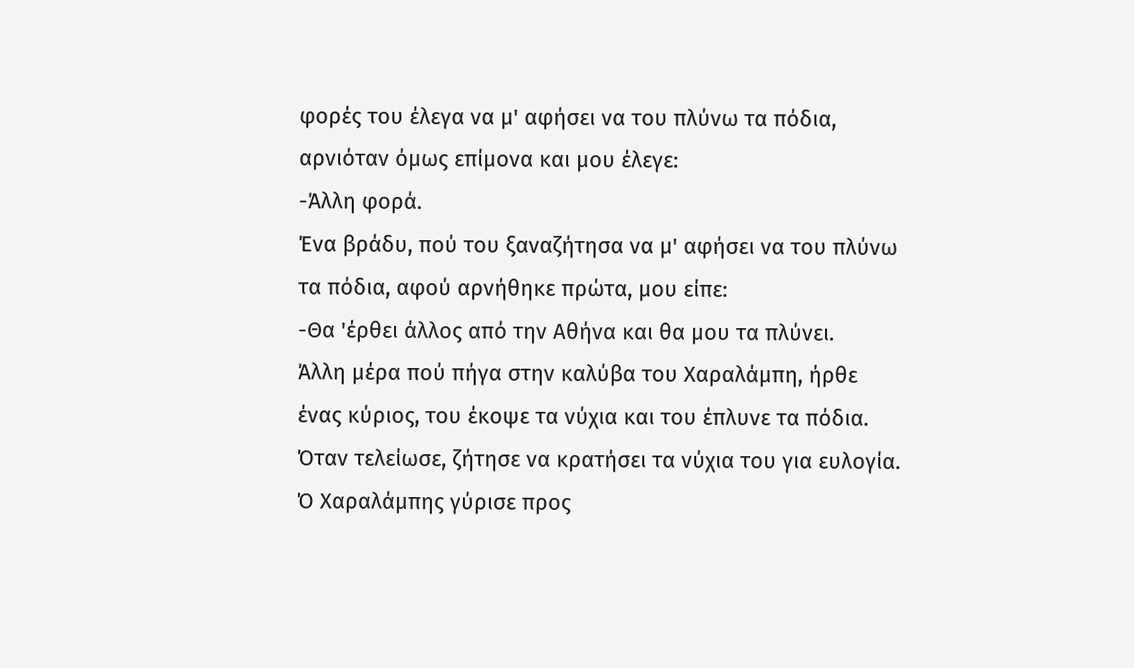φορές του έλεγα να μ' αφήσει να του πλύνω τα πόδια, αρνιόταν όμως επίμονα και μου έλεγε:
-Άλλη φορά.
Ένα βράδυ, πού του ξαναζήτησα να μ' αφήσει να του πλύνω τα πόδια, αφού αρνήθηκε πρώτα, μου είπε:
-Θα 'έρθει άλλος από την Αθήνα και θα μου τα πλύνει.
Άλλη μέρα πού πήγα στην καλύβα του Χαραλάμπη, ήρθε ένας κύριος, του έκοψε τα νύχια και του έπλυνε τα πόδια. Όταν τελείωσε, ζήτησε να κρατήσει τα νύχια του για ευλογία. Ό Χαραλάμπης γύρισε προς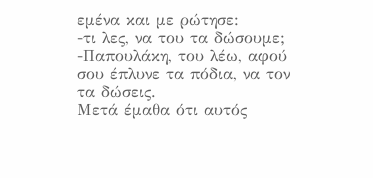εμένα και με ρώτησε:
-τι λες, να του τα δώσουμε;
-Παπουλάκη, του λέω, αφού σου έπλυνε τα πόδια, να τον τα δώσεις.
Μετά έμαθα ότι αυτός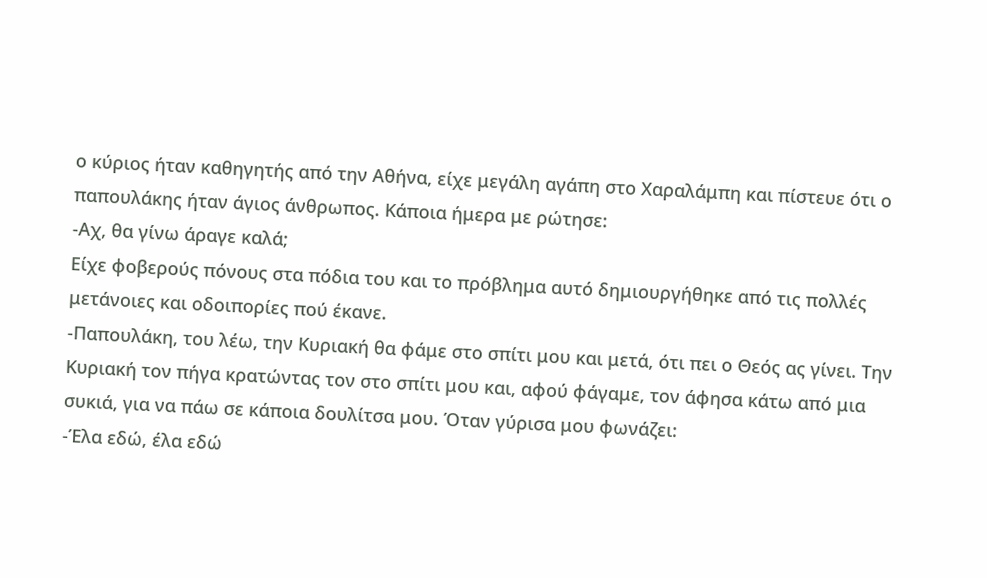ο κύριος ήταν καθηγητής από την Αθήνα, είχε μεγάλη αγάπη στο Χαραλάμπη και πίστευε ότι ο παπουλάκης ήταν άγιος άνθρωπος. Κάποια ήμερα με ρώτησε:
-Αχ, θα γίνω άραγε καλά;
Είχε φοβερούς πόνους στα πόδια του και το πρόβλημα αυτό δημιουργήθηκε από τις πολλές μετάνοιες και οδοιπορίες πού έκανε.
-Παπουλάκη, του λέω, την Κυριακή θα φάμε στο σπίτι μου και μετά, ότι πει ο Θεός ας γίνει. Την Κυριακή τον πήγα κρατώντας τον στο σπίτι μου και, αφού φάγαμε, τον άφησα κάτω από μια συκιά, για να πάω σε κάποια δουλίτσα μου. Όταν γύρισα μου φωνάζει:
-Έλα εδώ, έλα εδώ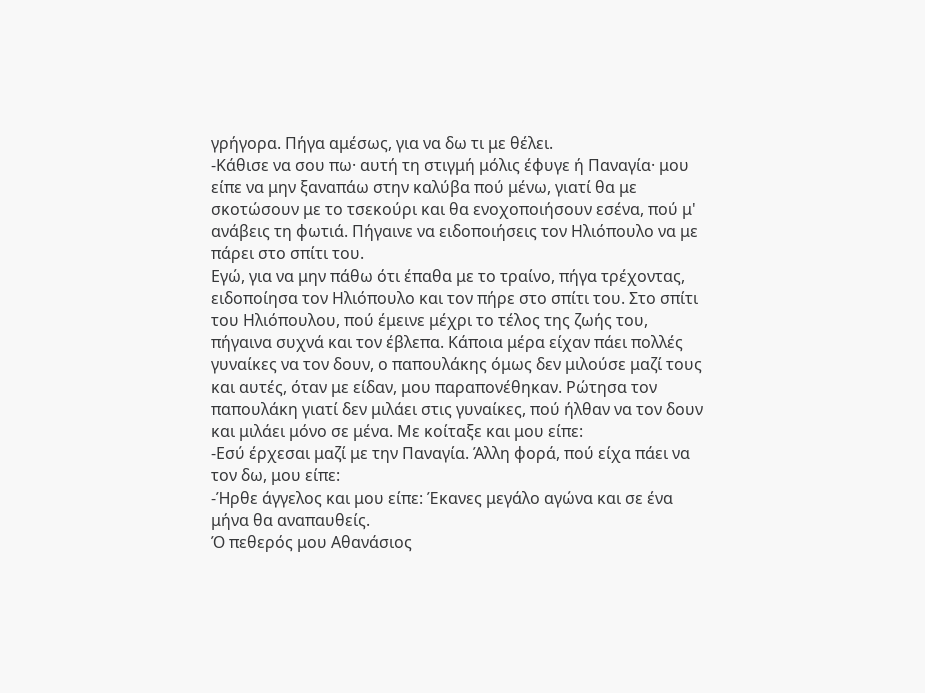γρήγορα. Πήγα αμέσως, για να δω τι με θέλει.
-Κάθισε να σου πω· αυτή τη στιγμή μόλις έφυγε ή Παναγία· μου είπε να μην ξαναπάω στην καλύβα πού μένω, γιατί θα με σκοτώσουν με το τσεκούρι και θα ενοχοποιήσουν εσένα, πού μ' ανάβεις τη φωτιά. Πήγαινε να ειδοποιήσεις τον Ηλιόπουλο να με πάρει στο σπίτι του.
Εγώ, για να μην πάθω ότι έπαθα με το τραίνο, πήγα τρέχοντας, ειδοποίησα τον Ηλιόπουλο και τον πήρε στο σπίτι του. Στο σπίτι του Ηλιόπουλου, πού έμεινε μέχρι το τέλος της ζωής του, πήγαινα συχνά και τον έβλεπα. Κάποια μέρα είχαν πάει πολλές γυναίκες να τον δουν, ο παπουλάκης όμως δεν μιλούσε μαζί τους και αυτές, όταν με είδαν, μου παραπονέθηκαν. Ρώτησα τον παπουλάκη γιατί δεν μιλάει στις γυναίκες, πού ήλθαν να τον δουν και μιλάει μόνο σε μένα. Με κοίταξε και μου είπε:
-Εσύ έρχεσαι μαζί με την Παναγία. Άλλη φορά, πού είχα πάει να τον δω, μου είπε:
-Ήρθε άγγελος και μου είπε: Έκανες μεγάλο αγώνα και σε ένα μήνα θα αναπαυθείς.
Ό πεθερός μου Αθανάσιος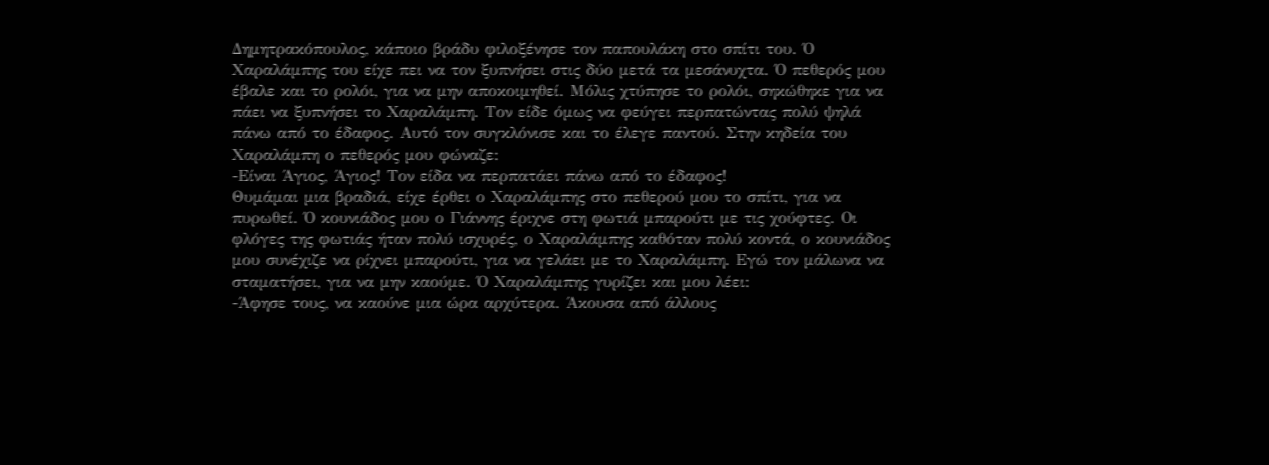Δημητρακόπουλος, κάποιο βράδυ φιλοξένησε τον παπουλάκη στο σπίτι του. Ό Χαραλάμπης του είχε πει να τον ξυπνήσει στις δύο μετά τα μεσάνυχτα. Ό πεθερός μου έβαλε και το ρολόι, για να μην αποκοιμηθεί. Μόλις χτύπησε το ρολόι, σηκώθηκε για να πάει να ξυπνήσει το Χαραλάμπη. Τον είδε όμως να φεύγει περπατώντας πολύ ψηλά πάνω από το έδαφος. Αυτό τον συγκλόνισε και το έλεγε παντού. Στην κηδεία του Χαραλάμπη ο πεθερός μου φώναζε:
-Είναι Άγιος, Άγιος! Τον είδα να περπατάει πάνω από το έδαφος!
Θυμάμαι μια βραδιά, είχε έρθει ο Χαραλάμπης στο πεθερού μου το σπίτι, για να πυρωθεί. Ό κουνιάδος μου ο Γιάννης έριχνε στη φωτιά μπαρούτι με τις χούφτες. Οι φλόγες της φωτιάς ήταν πολύ ισχυρές, ο Χαραλάμπης καθόταν πολύ κοντά, ο κουνιάδος μου συνέχιζε να ρίχνει μπαρούτι, για να γελάει με το Χαραλάμπη. Εγώ τον μάλωνα να σταματήσει, για να μην καούμε. Ό Χαραλάμπης γυρίζει και μου λέει:
-Άφησε τους, να καούνε μια ώρα αρχύτερα. Άκουσα από άλλους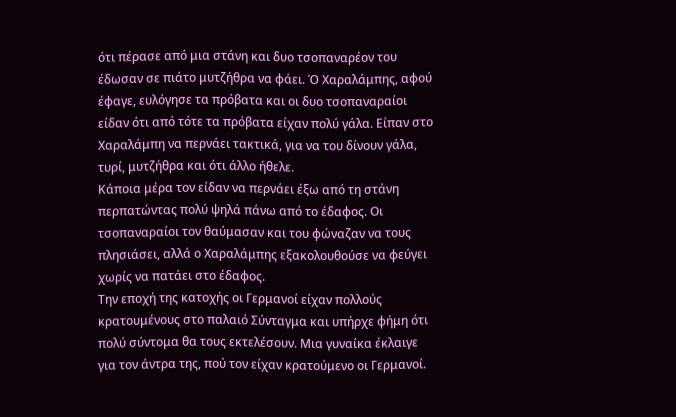ότι πέρασε από μια στάνη και δυο τσοπαναρέον του έδωσαν σε πιάτο μυτζήθρα να φάει. Ό Χαραλάμπης, αφού έφαγε, ευλόγησε τα πρόβατα και οι δυο τσοπαναραίοι είδαν ότι από τότε τα πρόβατα είχαν πολύ γάλα. Είπαν στο Χαραλάμπη να περνάει τακτικά, για να του δίνουν γάλα, τυρί, μυτζήθρα και ότι άλλο ήθελε.
Κάποια μέρα τον είδαν να περνάει έξω από τη στάνη περπατώντας πολύ ψηλά πάνω από το έδαφος. Οι τσοπαναραίοι τον θαύμασαν και του φώναζαν να τους πλησιάσει, αλλά ο Χαραλάμπης εξακολουθούσε να φεύγει χωρίς να πατάει στο έδαφος.
Την εποχή της κατοχής οι Γερμανοί είχαν πολλούς κρατουμένους στο παλαιό Σύνταγμα και υπήρχε φήμη ότι πολύ σύντομα θα τους εκτελέσουν. Μια γυναίκα έκλαιγε για τον άντρα της, πού τον είχαν κρατούμενο οι Γερμανοί.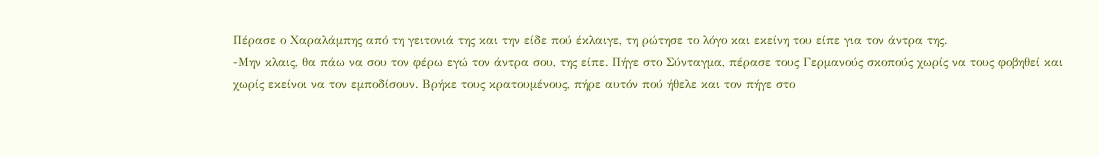Πέρασε ο Χαραλάμπης από τη γειτονιά της και την είδε πού έκλαιγε, τη ρώτησε το λόγο και εκείνη του είπε για τον άντρα της.
-Μην κλαις, θα πάω να σου τον φέρω εγώ τον άντρα σου, της είπε. Πήγε στο Σύνταγμα, πέρασε τους Γερμανούς σκοπούς χωρίς να τους φοβηθεί και χωρίς εκείνοι να τον εμποδίσουν. Βρήκε τους κρατουμένους, πήρε αυτόν πού ήθελε και τον πήγε στο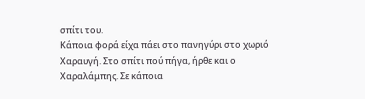σπίτι του.
Κάποια φορά είχα πάει στο πανηγύρι στο χωριό Χαραυγή. Στο σπίτι πού πήγα, ήρθε και ο Χαραλάμπης. Σε κάποια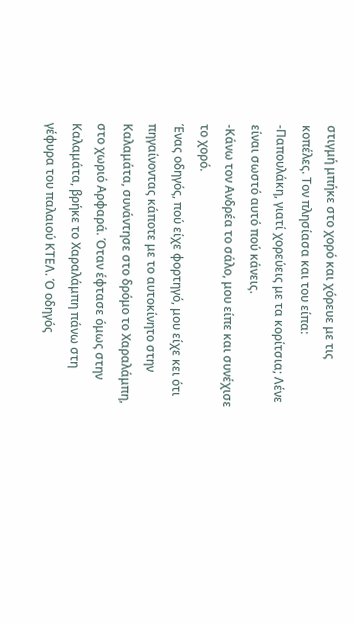στιγμή μπήκε στο χορό και χόρευε με τις κοπέλες. Τον πλησίασα και του είπα:
-Παπουλάκη, γιατί χορεύεις με τα κορίτσια; Λένε είναι σωστό αυτό πού κάνεις.
-Κάνω τον Ανδρέα το σάλο, μου είπε και συνέχισε το χορό.
Ένας οδηγός, πού είχε φορτηγό, μου είχε κει ότι πηγαίνοντας κάποτε με το αυτοκίνητο στην Καλαμάτα, συνάντησε στο δρόμο το Χαραλάμπη, στο χωριό Αρφαρά. Όταν έφτασε όμως στην Καλαμάτα, βρήκε το Χαραλάμπη πάνω στη γέφυρα του παλαιού ΚΤΕΛ. Ό οδηγός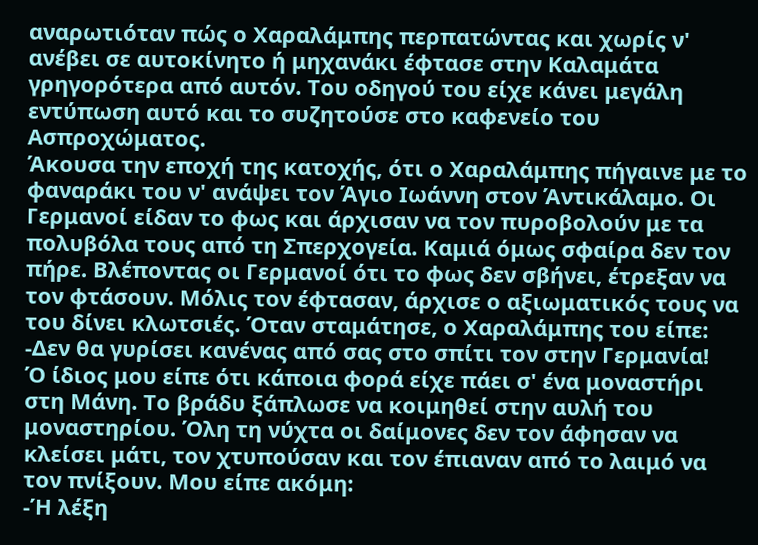αναρωτιόταν πώς ο Χαραλάμπης περπατώντας και χωρίς ν' ανέβει σε αυτοκίνητο ή μηχανάκι έφτασε στην Καλαμάτα γρηγορότερα από αυτόν. Του οδηγού του είχε κάνει μεγάλη εντύπωση αυτό και το συζητούσε στο καφενείο του Ασπροχώματος.
Άκουσα την εποχή της κατοχής, ότι ο Χαραλάμπης πήγαινε με το φαναράκι του ν' ανάψει τον Άγιο Ιωάννη στον Άντικάλαμο. Οι Γερμανοί είδαν το φως και άρχισαν να τον πυροβολούν με τα πολυβόλα τους από τη Σπερχογεία. Καμιά όμως σφαίρα δεν τον πήρε. Βλέποντας οι Γερμανοί ότι το φως δεν σβήνει, έτρεξαν να τον φτάσουν. Μόλις τον έφτασαν, άρχισε ο αξιωματικός τους να του δίνει κλωτσιές. Όταν σταμάτησε, ο Χαραλάμπης του είπε:
-Δεν θα γυρίσει κανένας από σας στο σπίτι τον στην Γερμανία!
Ό ίδιος μου είπε ότι κάποια φορά είχε πάει σ' ένα μοναστήρι στη Μάνη. Το βράδυ ξάπλωσε να κοιμηθεί στην αυλή του μοναστηρίου. Όλη τη νύχτα οι δαίμονες δεν τον άφησαν να κλείσει μάτι, τον χτυπούσαν και τον έπιαναν από το λαιμό να τον πνίξουν. Μου είπε ακόμη:
-Ή λέξη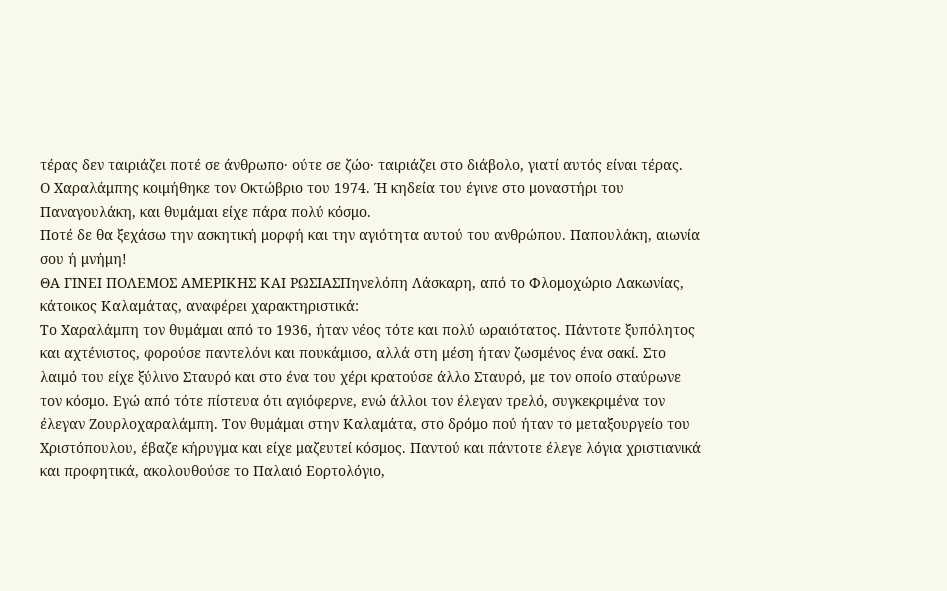τέρας δεν ταιριάζει ποτέ σε άνθρωπο· ούτε σε ζώο· ταιριάζει στο διάβολο, γιατί αυτός είναι τέρας.
Ο Χαραλάμπης κοιμήθηκε τον Οκτώβριο του 1974. Ή κηδεία του έγινε στο μοναστήρι του Παναγουλάκη, και θυμάμαι είχε πάρα πολύ κόσμο.
Ποτέ δε θα ξεχάσω την ασκητική μορφή και την αγιότητα αυτού του ανθρώπου. Παπουλάκη, αιωνία σου ή μνήμη!
ΘΑ ΓΙΝΕΙ ΠΟΛΕΜΟΣ ΑΜΕΡΙΚΗΣ ΚΑΙ ΡΩΣΙΑΣΠηνελόπη Λάσκαρη, από το Φλομοχώριο Λακωνίας, κάτοικος Καλαμάτας, αναφέρει χαρακτηριστικά:
Το Χαραλάμπη τον θυμάμαι από το 1936, ήταν νέος τότε και πολύ ωραιότατος. Πάντοτε ξυπόλητος και αχτένιστος, φορούσε παντελόνι και πουκάμισο, αλλά στη μέση ήταν ζωσμένος ένα σακί. Στο λαιμό του είχε ξύλινο Σταυρό και στο ένα του χέρι κρατούσε άλλο Σταυρό, με τον οποίο σταύρωνε τον κόσμο. Εγώ από τότε πίστευα ότι αγιόφερνε, ενώ άλλοι τον έλεγαν τρελό, συγκεκριμένα τον έλεγαν Ζουρλοχαραλάμπη. Τον θυμάμαι στην Καλαμάτα, στο δρόμο πού ήταν το μεταξουργείο του Χριστόπουλου, έβαζε κήρυγμα και είχε μαζευτεί κόσμος. Παντού και πάντοτε έλεγε λόγια χριστιανικά και προφητικά, ακολουθούσε το Παλαιό Εορτολόγιο,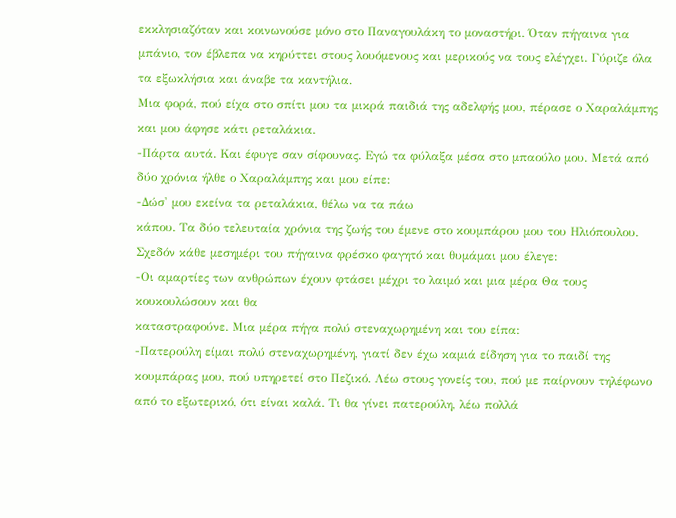εκκλησιαζόταν και κοινωνούσε μόνο στο Παναγουλάκη το μοναστήρι. Όταν πήγαινα για μπάνιο, τον έβλεπα να κηρύττει στους λουόμενους και μερικούς να τους ελέγχει. Γύριζε όλα τα εξωκλήσια και άναβε τα καντήλια.
Μια φορά, πού είχα στο σπίτι μου τα μικρά παιδιά της αδελφής μου, πέρασε ο Χαραλάμπης και μου άφησε κάτι ρεταλάκια.
-Πάρτα αυτά. Και έφυγε σαν σίφουνας. Εγώ τα φύλαξα μέσα στο μπαούλο μου. Μετά από δύο χρόνια ήλθε ο Χαραλάμπης και μου είπε:
-Δώσ' μου εκείνα τα ρεταλάκια, θέλω να τα πάω
κάπου. Τα δύο τελευταία χρόνια της ζωής του έμενε στο κουμπάρου μου του Ηλιόπουλου. Σχεδόν κάθε μεσημέρι του πήγαινα φρέσκο φαγητό και θυμάμαι μου έλεγε:
-Οι αμαρτίες των ανθρώπων έχουν φτάσει μέχρι το λαιμό και μια μέρα Θα τους κουκουλώσουν και θα
καταστραφούνε. Μια μέρα πήγα πολύ στεναχωρημένη και του είπα:
-Πατερούλη είμαι πολύ στεναχωρημένη, γιατί δεν έχω καμιά είδηση για το παιδί της κουμπάρας μου, πού υπηρετεί στο Πεζικό. Λέω στους γονείς του, πού με παίρνουν τηλέφωνο από το εξωτερικό, ότι είναι καλά. Τι θα γίνει πατερούλη, λέω πολλά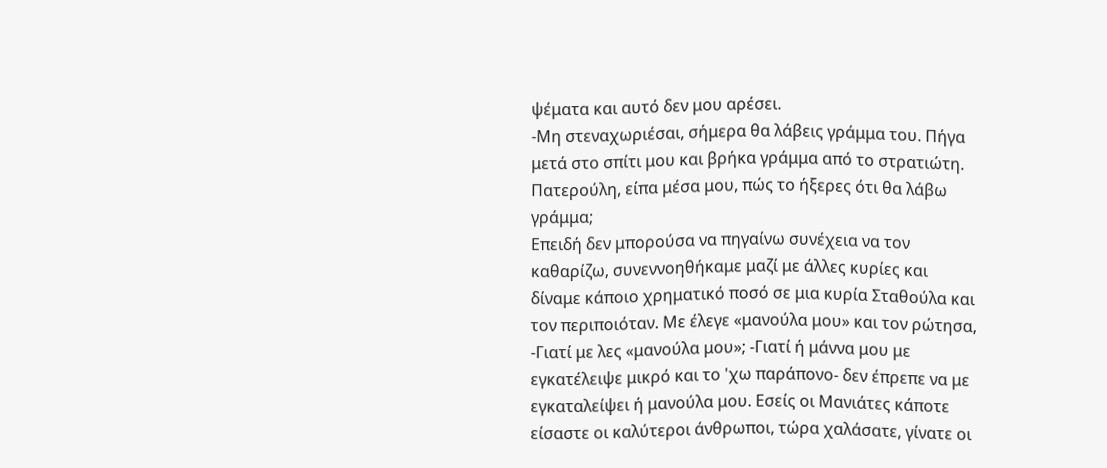ψέματα και αυτό δεν μου αρέσει.
-Μη στεναχωριέσαι, σήμερα θα λάβεις γράμμα του. Πήγα μετά στο σπίτι μου και βρήκα γράμμα από το στρατιώτη. Πατερούλη, είπα μέσα μου, πώς το ήξερες ότι θα λάβω γράμμα;
Επειδή δεν μπορούσα να πηγαίνω συνέχεια να τον καθαρίζω, συνεννοηθήκαμε μαζί με άλλες κυρίες και δίναμε κάποιο χρηματικό ποσό σε μια κυρία Σταθούλα και τον περιποιόταν. Με έλεγε «μανούλα μου» και τον ρώτησα, -Γιατί με λες «μανούλα μου»; -Γιατί ή μάννα μου με εγκατέλειψε μικρό και το 'χω παράπονο- δεν έπρεπε να με εγκαταλείψει ή μανούλα μου. Εσείς οι Μανιάτες κάποτε είσαστε οι καλύτεροι άνθρωποι, τώρα χαλάσατε, γίνατε οι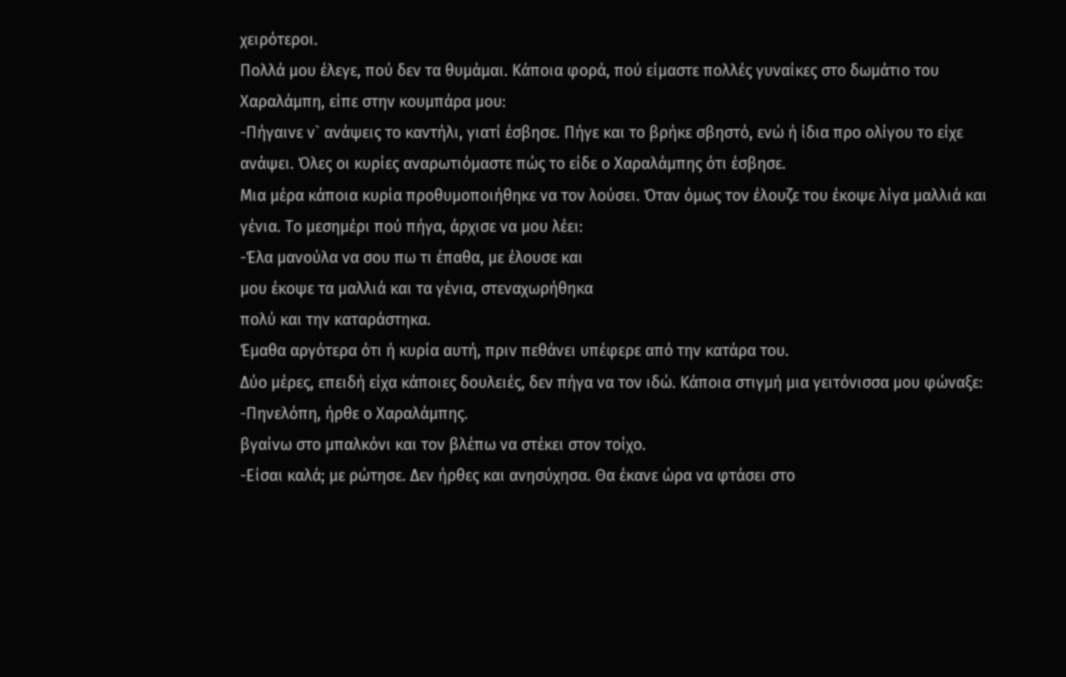χειρότεροι.
Πολλά μου έλεγε, πού δεν τα θυμάμαι. Κάποια φορά, πού είμαστε πολλές γυναίκες στο δωμάτιο του Χαραλάμπη, είπε στην κουμπάρα μου:
-Πήγαινε ν` ανάψεις το καντήλι, γιατί έσβησε. Πήγε και το βρήκε σβηστό, ενώ ή ίδια προ ολίγου το είχε ανάψει. Όλες οι κυρίες αναρωτιόμαστε πώς το είδε ο Χαραλάμπης ότι έσβησε.
Μια μέρα κάποια κυρία προθυμοποιήθηκε να τον λούσει. Όταν όμως τον έλουζε του έκοψε λίγα μαλλιά και γένια. Το μεσημέρι πού πήγα, άρχισε να μου λέει:
-Έλα μανούλα να σου πω τι έπαθα, με έλουσε και
μου έκοψε τα μαλλιά και τα γένια, στεναχωρήθηκα
πολύ και την καταράστηκα.
Έμαθα αργότερα ότι ή κυρία αυτή, πριν πεθάνει υπέφερε από την κατάρα του.
Δύο μέρες, επειδή είχα κάποιες δουλειές, δεν πήγα να τον ιδώ. Κάποια στιγμή μια γειτόνισσα μου φώναξε:
-Πηνελόπη, ήρθε ο Χαραλάμπης.
βγαίνω στο μπαλκόνι και τον βλέπω να στέκει στον τοίχο.
-Είσαι καλά; με ρώτησε. Δεν ήρθες και ανησύχησα. Θα έκανε ώρα να φτάσει στο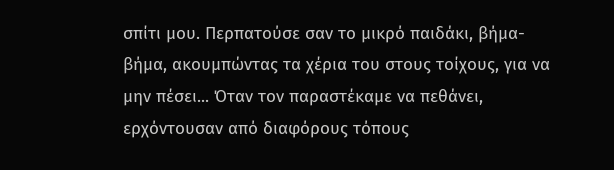σπίτι μου. Περπατούσε σαν το μικρό παιδάκι, βήμα-βήμα, ακουμπώντας τα χέρια του στους τοίχους, για να μην πέσει... Όταν τον παραστέκαμε να πεθάνει, ερχόντουσαν από διαφόρους τόπους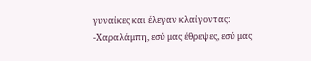γυναίκες και έλεγαν κλαίγοντας:
-Χαραλάμπη, εσύ μας έθρεψες, εσύ μας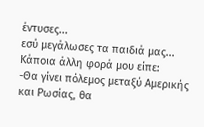έντυσες...
εσύ μεγάλωσες τα παιδιά μας... Κάποια άλλη φορά μου είπε:
-Θα γίνει πόλεμος μεταξύ Αμερικής και Ρωσίας, θα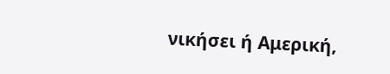νικήσει ή Αμερική,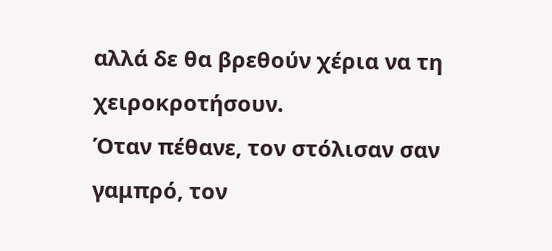αλλά δε θα βρεθούν χέρια να τη
χειροκροτήσουν.
Όταν πέθανε, τον στόλισαν σαν γαμπρό, τον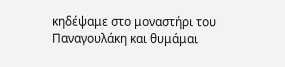κηδέψαμε στο μοναστήρι του Παναγουλάκη και θυμάμαι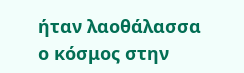ήταν λαοθάλασσα ο κόσμος στην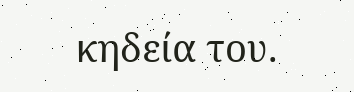κηδεία του.